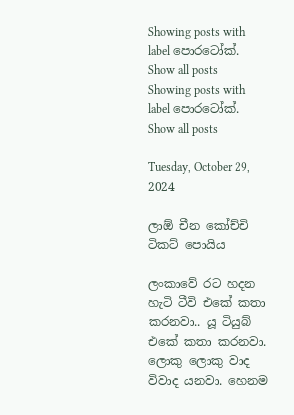Showing posts with label පොරටෝක්. Show all posts
Showing posts with label පොරටෝක්. Show all posts

Tuesday, October 29, 2024

ලාඕ චීන කෝච්චි ටිකට් පොයිය

ලංකාවේ රට හදන හැටි ටීවි එකේ කතා කරනවා.. යූ ටියුබ් එකේ කතා කරනවා. ලොකු ලොකු වාද විවාද යනවා. හෙනම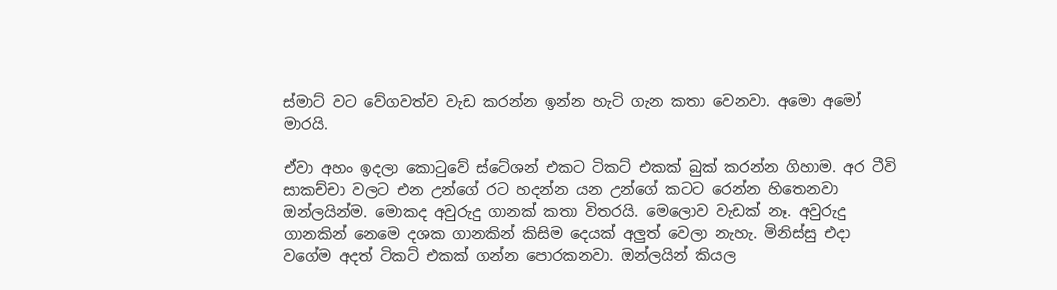ස්මාට් වට වේගවත්ව වැඩ කරන්න ඉන්න හැටි ගැන කතා වෙනවා. අමො අමෝ මාරයි.

ඒවා අහං ඉදලා කොටුවේ ස්ටේශන් එකට ටිකට් එකක් බුක් කරන්න ගිහාම. අර ටීවි සාකච්චා වලට එන උන්ගේ රට හදන්න යන උන්ගේ කටට රෙන්න හිතෙනවා ඔන්ලයින්ම. මොකද අවුරුදු ගානක් කතා විතරයි. මෙලොව වැඩක් නෑ. අවුරුදු ගානකින් නෙමෙ දශක ගානකින් කිසිම දෙයක් අලුත් වෙලා නැහැ. මිනිස්සු එදා වගේම අදත් ටිකට් එකක් ගන්න පොරකනවා. ඔන්ලයින් කියල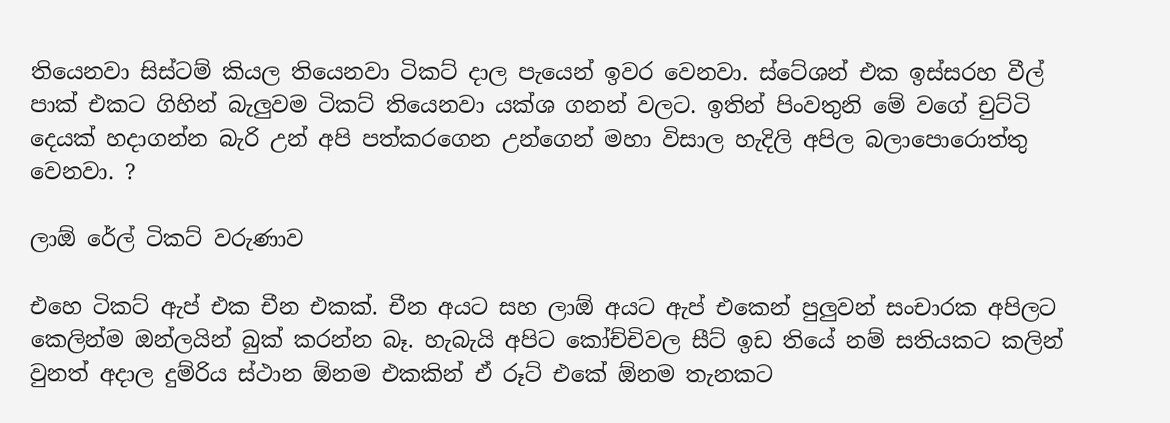තියෙනවා සිස්ටම් කියල තියෙනවා ටිකට් දාල පැයෙන් ඉවර වෙනවා. ස්ටේශන් එක ඉස්සරහ වීල් පාක් එකට ගිහින් බැලුවම ටිකට් තියෙනවා යක්ශ ගනන් වලට. ඉතින් පිංවතුනි මේ වගේ චුට්ටි දෙයක් හදාගන්න බැරි උන් අපි පත්කරගෙන උන්ගෙන් මහා විසාල හැදිලි අපිල බලාපොරොත්තු වෙනවා. ?

ලාඕ රේල් ටිකට් වරුණාව

එහෙ ටිකට් ඇප් එක චීන එකක්. චීන අයට සහ ලාඕ අයට ඇප් එකෙන් පුලුවන් සංචාරක අපිලට කෙලින්ම ඔන්ලයින් බුක් කරන්න බෑ. හැබැයි අපිට කෝච්චිවල සීට් ඉඩ තියේ නම් සතියකට කලින් වුනත් අදාල දුම්රිය ස්ථාන ඕනම එකකින් ඒ රූට් එකේ ඕනම තැනකට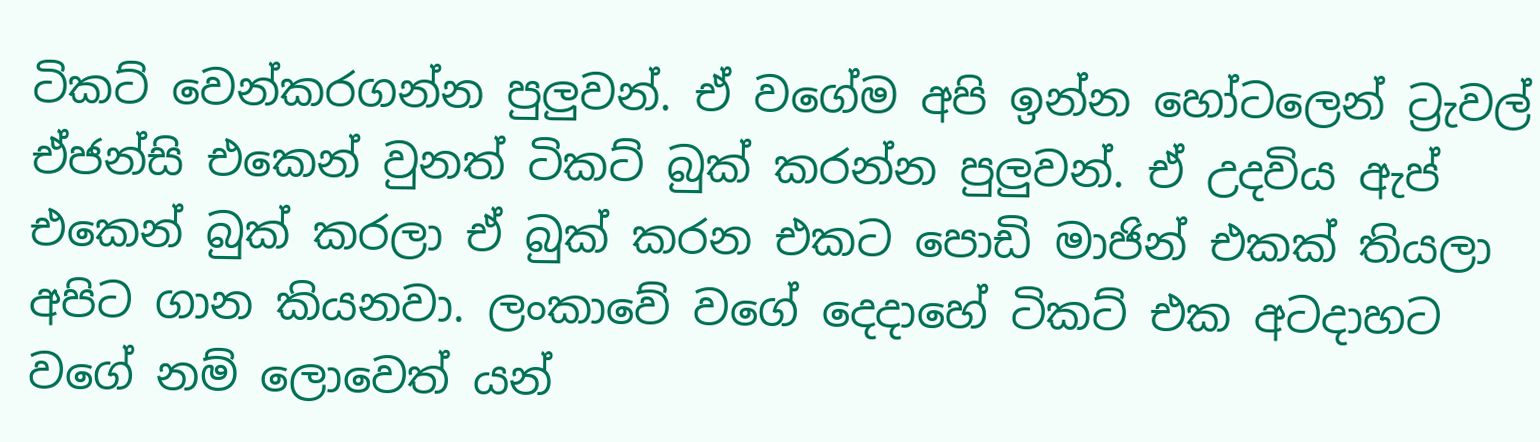ටිකට් වෙන්කරගන්න පුලුවන්. ඒ වගේම අපි ඉන්න හෝටලෙන් ට්‍රැවල් ඒජන්සි එකෙන් වුනත් ටිකට් බුක් කරන්න පුලුවන්. ඒ උදවිය ඇප් එකෙන් බුක් කරලා ඒ බුක් කරන එකට පොඩි මාජින් එකක් තියලා අපිට ගාන කියනවා. ලංකාවේ වගේ දෙදාහේ ටිකට් එක අටදාහට වගේ නම් ලොවෙත් යන්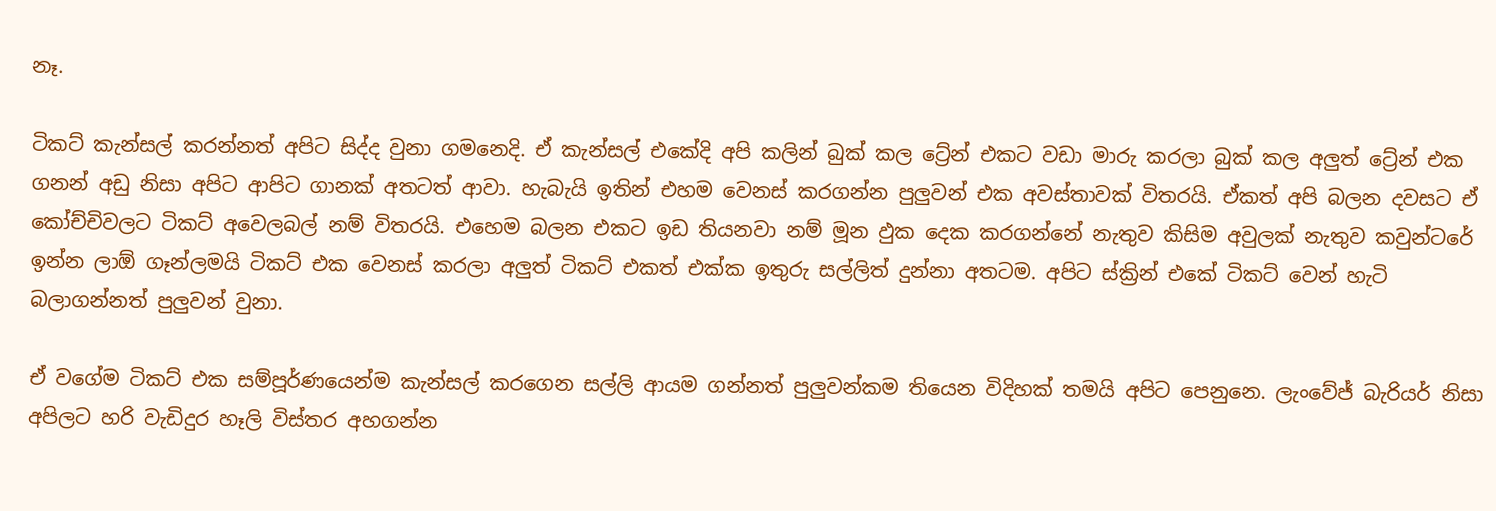නෑ.

ටිකට් කැන්සල් කරන්නත් අපිට සිද්ද වුනා ගමනෙදි. ඒ කැන්සල් එකේදි අපි කලින් බුක් කල ට්‍රේන් එකට වඩා මාරු කරලා බුක් කල අලුත් ට්‍රේන් එක ගනන් අඩු නිසා අපිට ආපිට ගානක් අතටත් ආවා. හැබැයි ඉතින් එහම වෙනස් කරගන්න පුලුවන් එක අවස්තාවක් විතරයි. ඒකත් අපි බලන දවසට ඒ කෝච්චිවලට ටිකට් අවෙලබල් නම් විතරයි. එහෙම බලන එකට ඉඩ තියනවා නම් මූන ඵුක දෙක කරගන්නේ නැතුව කිසිම අවුලක් නැතුව කවුන්ටරේ ඉන්න ලාඕ ගෑන්ලමයි ටිකට් එක වෙනස් කරලා අලුත් ටිකට් එකත් එක්ක ඉතුරු සල්ලිත් දුන්නා අතටම. අපිට ස්ක්‍රින් එකේ ටිකට් වෙන් හැටි බලාගන්නත් පුලුවන් වුනා.

ඒ වගේම ටිකට් එක සම්පූර්ණයෙන්ම කැන්සල් කරගෙන සල්ලි ආයම ගන්නත් පුලුවන්කම තියෙන විදිහක් තමයි අපිට පෙනුනෙ. ලැංවේජ් බැරියර් නිසා අපිලට හරි වැඩිදුර හෑලි විස්තර අහගන්න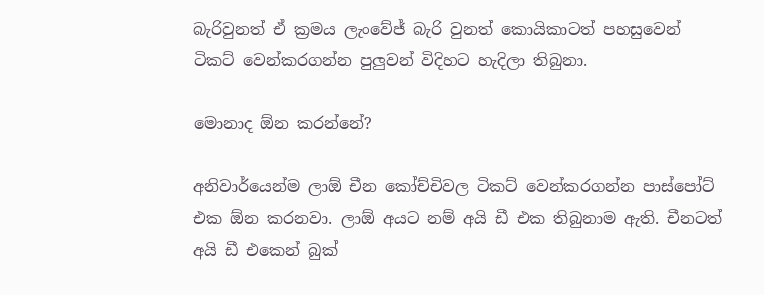බැරිවුනත් ඒ ක්‍රමය ලැංවේජ් බැරි වුනත් කොයිකාටත් පහසුවෙන් ටිකට් වෙන්කරගන්න පුලුවන් විදිහට හැදිලා තිබුනා.

මොනාද ඕන කරන්නේ?

අනිවාර්යෙන්ම ලාඕ චීන කෝච්චිවල ටිකට් වෙන්කරගන්න පාස්පෝට් එක ඕන කරනවා. ලාඕ අයට නම් අයි ඩී එක තිබුනාම ඇති. චීනටත් අයි ඩී එකෙන් බුක්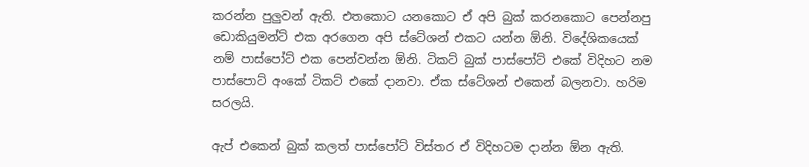කරන්න පුලුවන් ඇති. එතකොට යනකොට ඒ අපි බුක් කරනකොට පෙන්නපු ඩොකියුමන්ට් එක අරගෙන අපි ස්ටේශන් එකට යන්න ඕනි. විදේශිකයෙක් නම් පාස්පෝට් එක පෙන්වන්න ඕනි. ටිකට් බුක් පාස්පෝට් එකේ විදිහට නම පාස්පොට් අංකේ ටිකට් එකේ දානවා. ඒක ස්ටේශන් එකෙන් බලනවා. හරිම සරලයි.

ඇප් එකෙන් බුක් කලත් පාස්පෝට් විස්තර ඒ විදිහටම දාන්න ඕන ඇති.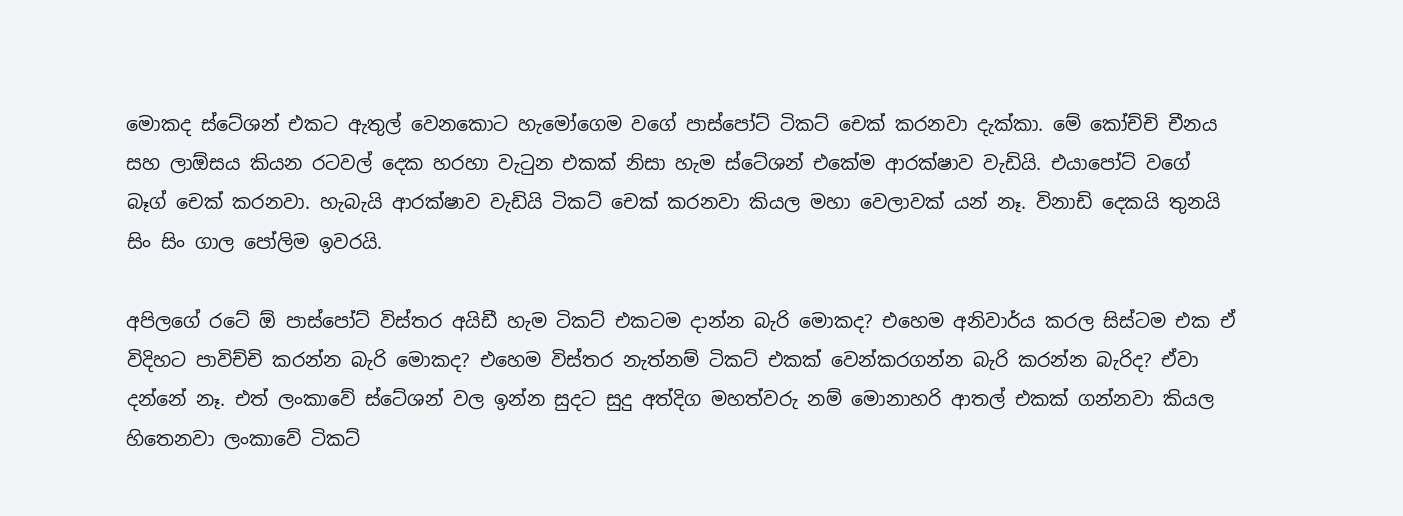මොකද ස්ටේශන් එකට ඇතුල් වෙනකොට හැමෝගෙම වගේ පාස්පෝට් ටිකට් චෙක් කරනවා දැක්කා. මේ කෝච්චි චීනය සහ ලාඕසය කියන රටවල් දෙක හරහා වැටුන එකක් නිසා හැම ස්ටේශන් එකේම ආරක්ෂාව වැඩියි. එයාපෝට් වගේ බෑග් චෙක් කරනවා. හැබැයි ආරක්ෂාව වැඩියි ටිකට් චෙක් කරනවා කියල මහා වෙලාවක් යන් නෑ. විනාඩි දෙකයි තුනයි සිං සිං ගාල පෝලිම ඉවරයි.

අපිලගේ රටේ ඕ පාස්පෝට් විස්තර අයිඩී හැම ටිකට් එකටම දාන්න බැරි මොකද? එහෙම අනිවාර්ය කරල සිස්ටම එක ඒ විදිහට පාවිච්චි කරන්න බැරි මොකද? එහෙම විස්තර නැත්නම් ටිකට් එකක් වෙන්කරගන්න බැරි කරන්න බැරිද? ඒවා දන්නේ නෑ. එත් ලංකාවේ ස්ටේශන් වල ඉන්න සුදට සුදු අත්දිග මහත්වරු නම් මොනාහරි ආතල් එකක් ගන්නවා කියල හිතෙනවා ලංකාවේ ටිකට්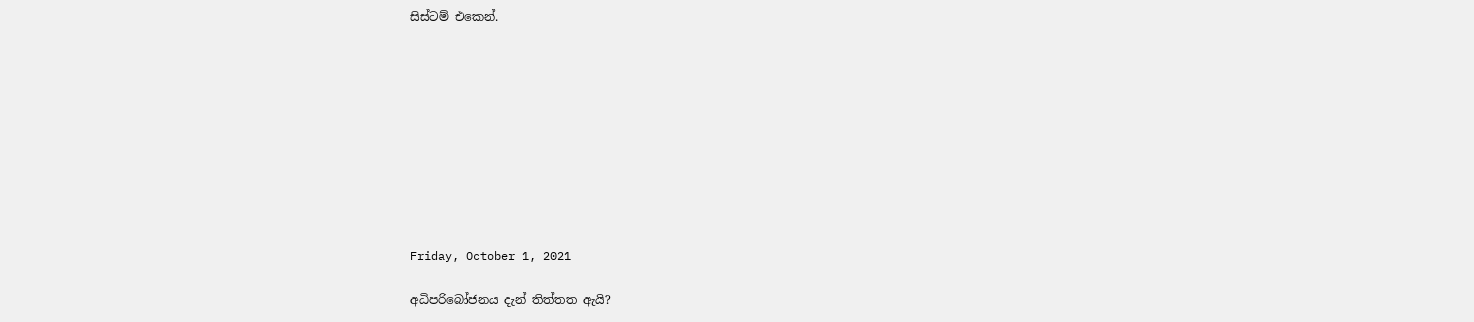සිස්ටම් එකෙන්.










Friday, October 1, 2021

අධිපරිබෝජනය දැන් තිත්තත ඇයි?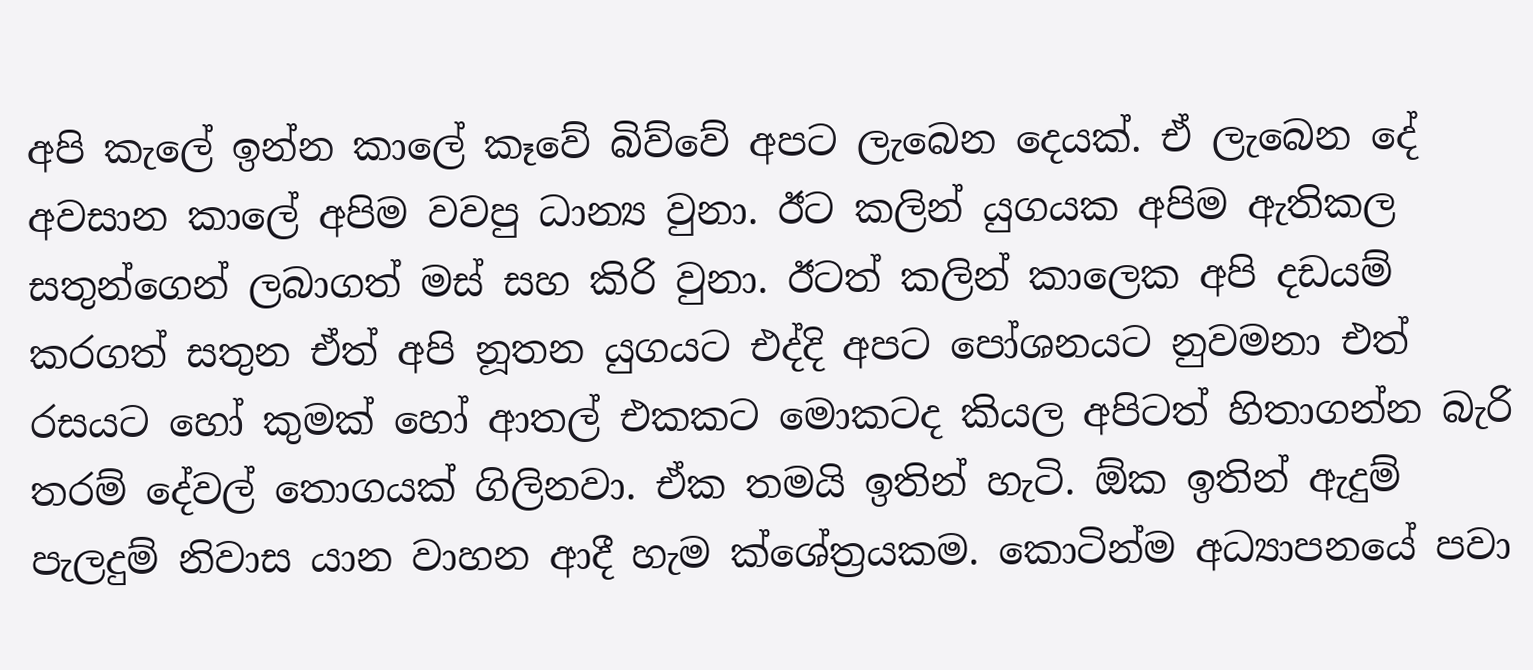අපි කැලේ ඉන්න කාලේ කෑවේ බිව්වේ අපට ලැබෙන දෙයක්. ඒ ලැබෙන දේ අවසාන කාලේ අපිම වවපු ධාන්‍ය වුනා. ඊට කලින් යුගයක අපිම ඇතිකල සතුන්ගෙන් ලබාගත් මස් සහ කිරි වුනා. ඊටත් කලින් කාලෙක අපි දඩයම් කරගත් සතුන ඒත් අපි නූතන යුගයට එද්දි අපට පෝශනයට නුවමනා එත් රසයට හෝ කුමක් හෝ ආතල් එකකට මොකටද කියල අපිටත් හිතාගන්න බැරි තරම් දේවල් තොගයක් ගිලිනවා. ඒක තමයි ඉතින් හැටි. ඕක ඉතින් ඇදුම් පැලදුම් නිවාස යාන වාහන ආදී හැම ක්ශේත්‍රයකම. කොටින්ම අධ්‍යාපනයේ පවා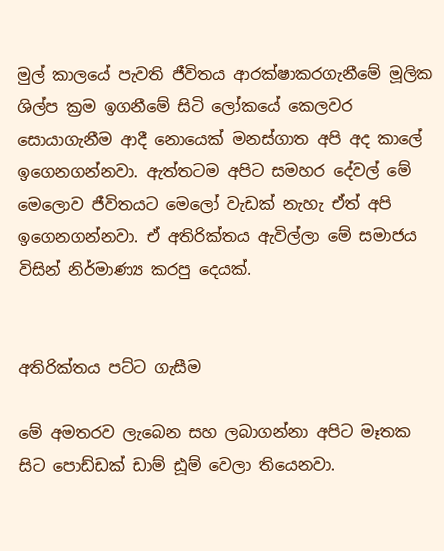මුල් කාලයේ පැවති ජීවිතය ආරක්ෂාකරගැනීමේ මූලික ශිල්ප ක්‍රම ඉගනීමේ සිටි ලෝකයේ කෙලවර සොයාගැනීම ආදී නොයෙක් මනස්ගාත අපි අද කාලේ ඉගෙනගන්නවා. ඇත්තටම අපිට සමහර දේවල් මේ මෙලොව ජීවිතයට මෙලෝ වැඩක් නැහැ ඒත් අපි ඉගෙනගන්නවා. ඒ අතිරික්තය ඇවිල්ලා මේ සමාජය විසින් නිර්මාණ්‍ය කරපු දෙයක්.


අතිරික්තය පට්ට ගැසීම

මේ අමතරව ලැබෙන සහ ලබාගන්නා අපිට මෑතක සිට පොඩ්ඩක් ඩාම් ඪූම් වෙලා තියෙනවා.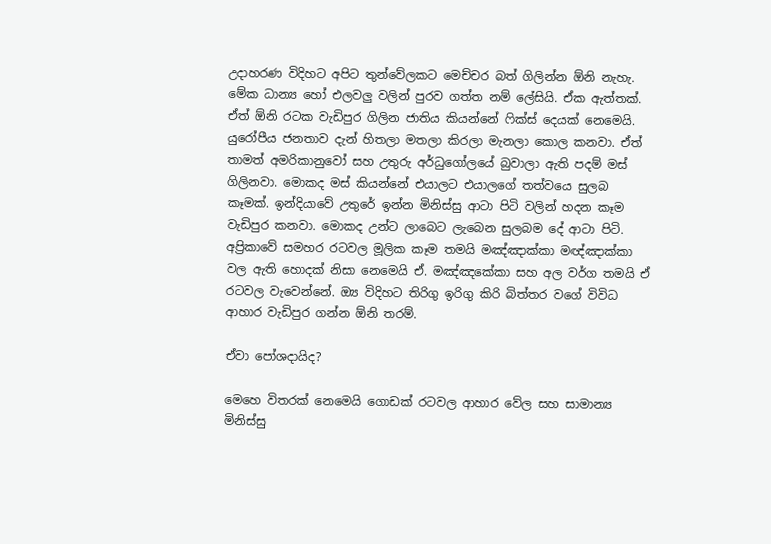උදාහරණ විදිහට අපිට තුන්වේලකට මෙච්චර බත් ගිලින්න ඕනි නැහැ. මේක ධාන්‍ය හෝ එලවලු වලින් පුරව ගත්ත නම් ලේසියි. ඒක ඇත්තක්. ඒත් ඕනි රටක වැඩිපුර ගිලින ජාතිය කියන්නේ ෆික්ස් දෙයක් නෙමෙයි. යුරෝපීය ජනතාව දැන් හිතලා මතලා කිරලා මැනලා කොල කනවා. ඒත් තාමත් අමරිකානුවෝ සහ උතුරු අර්ධුගෝලයේ බුවාලා ඇති පදම් මස් ගිලිනවා. මොකද මස් කියන්නේ එයාලට එයාලගේ තත්වයෙ සුලබ කෑමක්. ඉන්දියාවේ උතුරේ ඉන්න මිනිස්සු ආටා පිටි වලින් හදන කෑම වැඩිපුර කනවා. මොකද උන්ට ලාබෙට ලැබෙන සුලබම දේ ආටා පිටි. අප්‍රිකාවේ සමහර රටවල මූලික කෑම තමයි මඤ්ඤාක්කා මඥ්ඤාක්කා වල ඇති හොදක් නිසා නෙමෙයි ඒ. මඤ්ඤකේකා සහ අල වර්ග තමයි ඒ රටවල වැවෙන්නේ. ඔ්‍ය විදිහට තිරිගු ඉරිගු කිරි බිත්තර වගේ විවිධ ආහාර වැඩිපුර ගන්න ඕනි තරම්.

ඒවා පෝශදායිද?

මෙහෙ විතරක් නෙමෙයි ගොඩක් රටවල ආහාර වේල සහ සාමාන්‍ය මිනිස්සු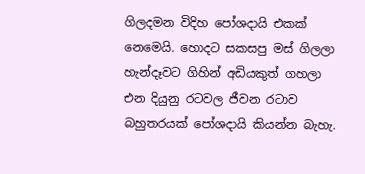ගිලදමන විදිහ පෝශදායි එකක් නෙමෙයි. හොදට සකසපු මස් ගිලලා හැන්දෑවට ගිහින් අඩියකුත් ගහලා එන දියුනු රටවල ජීවන රටාව බහුතරයක් පෝශදායි කියන්න බැහැ.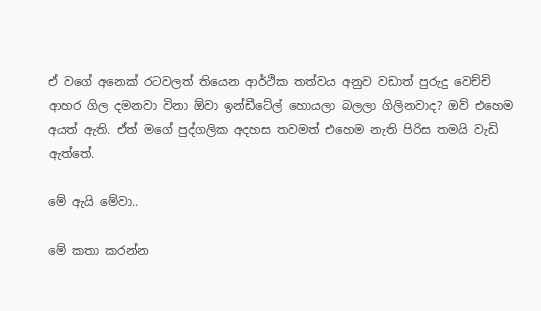ඒ වගේ අනෙක් රටවලත් තියෙන ආර්ථික තත්වය අනුව වඩාත් පුරුදු වෙච්චි ආහර ගිල දමනවා විනා ඕවා ඉන්ඩීටේල් හොයලා බලලා ගිලිනවාද? ඔව් එහෙම අයත් ඇති. ඒත් මගේ පුද්ගලික අදහස තවමත් එහෙම නැති පිරිස තමයි වැඩි ඇත්තේ.

මේ ඇයි මේවා..

මේ කතා කරන්න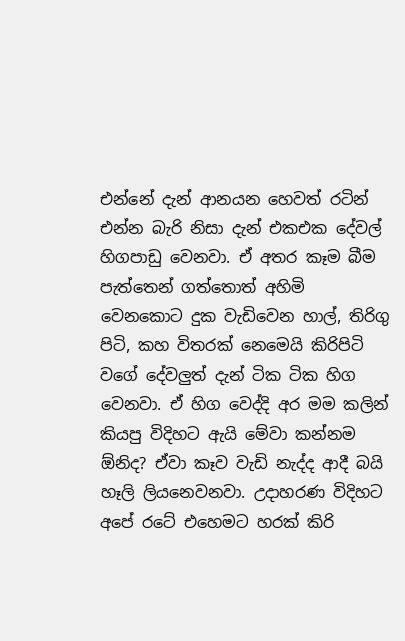එන්නේ දැන් ආනයන හෙවත් රටින් එන්න බැරි නිසා දැන් එකඑක දේවල් හිගපාඩු වෙනවා. ඒ අතර කෑම බීම පැත්තෙන් ගත්තොත් අහිමි වෙනකොට දුක වැඩිවෙන හාල්, තිරිගු පිටි, කහ විතරක් නෙමෙයි කිරිපිටි වගේ දේවලුත් දැන් ටික ටික හිග වෙනවා. ඒ හිග වෙද්දි අර මම කලින් කියපු විදිහට ඇයි මේවා කන්නම ඕනිද? ඒවා කෑව වැඩි නැද්ද ආදී බයි හෑලි ලියනෙවනවා. උදාහරණ විදිහට අපේ රටේ එහෙමට හරක් කිරි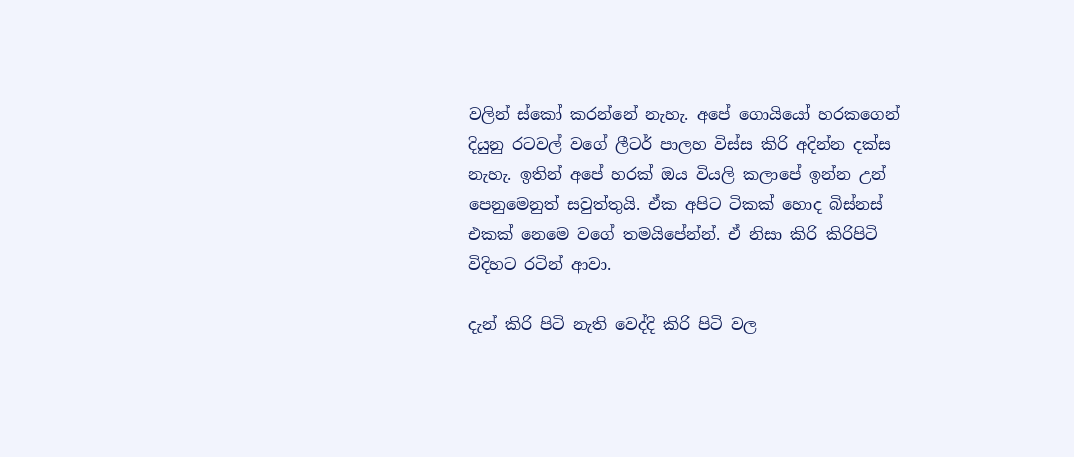වලින් ස්කෝ කරන්නේ නැහැ. අපේ ගොයියෝ හරකගෙන් දියුනු රටවල් වගේ ලීටර් පාලහ විස්ස කිරි අදින්න දක්ස නැහැ. ඉතින් අපේ හරක් ඔය වියලි කලාපේ ඉන්න උන් පෙනුමෙනුත් සවුත්තුයි. ඒක අපිට ටිකක් හොද බිස්නස් එකක් නෙමෙ වගේ තමයිපේන්න්. ඒ නිසා කිරි කිරිපිටි විදිහට රටින් ආවා.

දැන් කිරි පිටි නැති වෙද්දි කිරි පිටි වල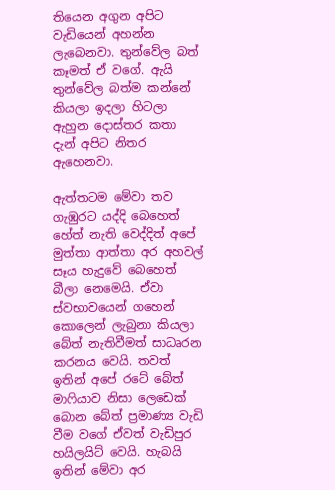තියෙන අගුන අපිට වැඩියෙන් අහන්න ලැබෙනවා. තුන්වේල බත් කෑමත් ඒ වගේ. ඇයි තුන්වේල බත්ම කන්නේ කියලා ඉදලා හිටලා ඇහුන දොස්තර කතා දැන් අපිට නිතර ඇහෙනවා.

ඇත්තටම මේවා තව ගැඹුරට යද්දි බෙහෙත් හේත් නැති වෙද්දිත් අපේ මුත්තා ආත්තා අර අහවල් සෑය හැදුවේ බෙහෙත් බීලා නෙමෙයි. ඒවා ස්වභාවයෙන් ගහෙන් කොලෙන් ලැබුනා කියලා බේත් නැතිවීමත් සාධෘරන කරනය වෙයි. තවත් ඉතින් අපේ රටේ බේත් මාෆියාව නිසා ලෙඩෙක් බොන බේත් ප්‍රමාණ්‍ය වැඩි වීම වගේ ඒවත් වැඩිපුර හයිලයිට් වෙයි. හැබයි ඉතින් මේවා අර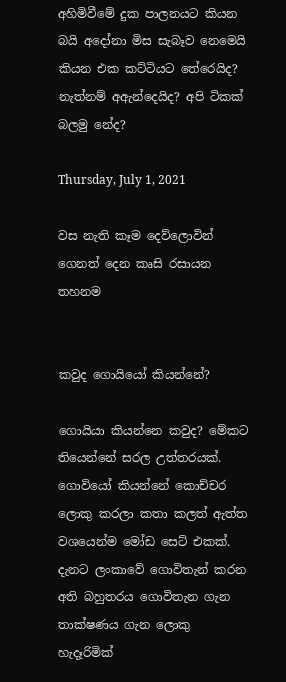අහිමිවීමේ දුක පාලනයට කියන බයි අදෝනා මිස සැබෑව නෙමෙයි කියන එක කට්ටියට තේරෙයිද? නැත්නම් අඇන්දෙයිද? අපි ටිකක් බලමු නේද?

Thursday, July 1, 2021

වස නැති කෑම දෙව්ලොවින් ගෙනත් දෙන කෘසි රසායන තහනම


කවුද ගොයියෝ කියන්නේ?

ගොයියා කියන්නෙ කවුද? මේකට තියෙන්නේ සරල උත්තරයක්. ගොවියෝ කියන්නේ කොච්චර ලොකු කරලා කතා කලත් ඇත්ත වශයෙන්ම මෝඩ සෙට් එකක්. දැනට ලංකාවේ ගොවිතැන් කරන අති බහුතරය ගොවිතැන ගැන තාක්ෂණය ගැන ලොකු හැදෑරිමික්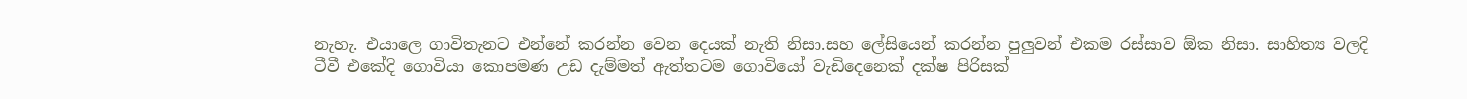නැහැ. එයාලෙ ගාවිතැනට එන්නේ කරන්න වෙන දෙයක් නැති නිසා.සහ ලේසියෙන් කරන්න පුලුවන් එකම රස්සාව ඕක නිසා. සාහිත්‍ය වලදි ටීවී එකේදි ගොවියා කොපමණ උඩ දැම්මත් ඇත්තටම ගොවියෝ වැඩිදෙනෙක් දක්ෂ පිරිසක්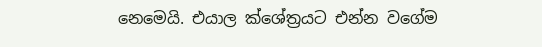නෙමෙයි. එයාල ක්ශේත්‍රයට එන්න වගේම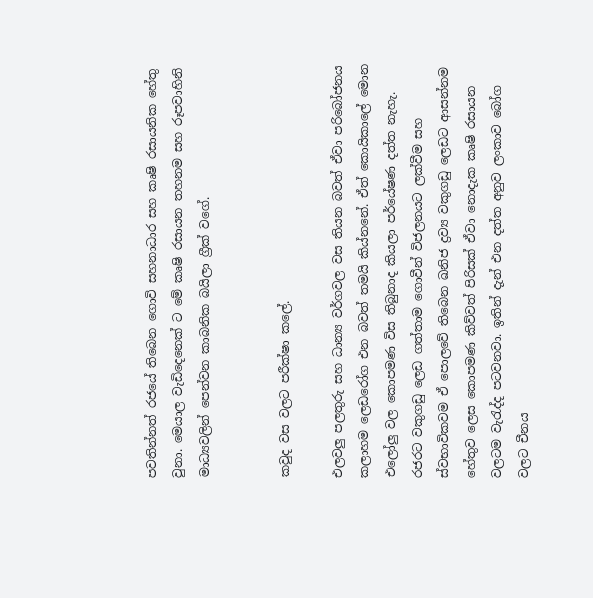පවතින්නත් රජයේ තිබෙන ගොවි සහනාධාර සහ කෘෂි රසායනික හේතු වුනා. මෙයාල වැඩිදෙනෙක් ට මේ කෘෂි රසායන තහනම සහ රූපවාහිනි මාධ්‍යවලින් පෙන්වන කාබනික බයිලා ග්‍රීක් වගේ.


කවුද වස වලට පරීක්ෂා කලේ.

එලවලු පලතුරු සහ ධාන්‍ය වර්ගවල වස තියන බවත් ඒවා පරිබෝජනය කලාහම ලෙඩරෝග එන බවත් තමයි කිය්නනේ. ඒත් කොයිකාලේ මොන එලෝලු වල කොපමණ විස තිබුනාද කියලා පර්යේෂණ දත්ත නැහැ. රජරට වකුගඩු ලෙඩ ගත්තාම ගොවීන් විජලනයට ලක්වීම සහ ස්වභාවිකවම ඒ පොලවේ තිබෙන ඛනිජ ද්‍රව්‍ය වකුගඩු ලෙඩට ආසන්නම හේතුව ලෙස කොපමණ කිව්වත් පිරිසක් ඒවා නොදැක කෘෂි රසායන වලටම වැරැද්ද පටවනවා. ඉතින් දැන් එන දත්ත අනුව ලංකාව බෝග වලට චීනය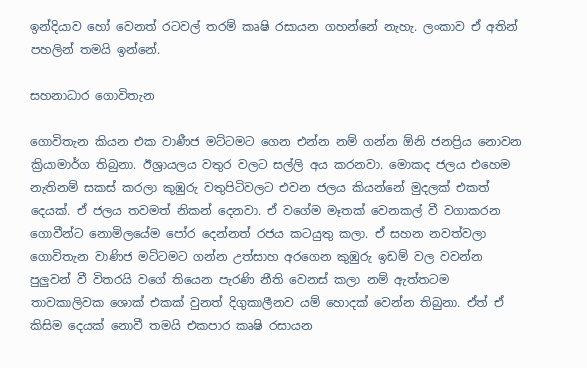ඉන්දියාව හෝ වෙනත් රටවල් තරම් කෘෂි රසායන ගහන්නේ නැහැ. ලංකාව ඒ අතින් පහලින් තමයි ඉන්නේ.

සහනාධාර ගොවිතැන

ගොවිතැන කියන එක වාණීජ මට්ටමට ගෙන එන්න නම් ගන්න ඕනි ජනප්‍රිය නොවන ක්‍රියාමාර්ග තිබුනා. ඊශ්‍රායලය වතුර වලට සල්ලි අය කරනවා. මොකද ජලය එහෙම නැතිනම් සකස් කරලා කුඹුරු වතුපිටිවලට එවන ජලය කියන්නේ මුදලක් එකත් දෙයක්. ඒ ජලය තවමත් නිකන් දෙනවා. ඒ වගේම මෑතක් වෙනකල් වී වගාකරන ගොවීන්ට නොමිලයේම පෝර දෙන්නත් රජය කටයුතු කලා. ඒ සහන නවත්වලා ගොවිතැන වාණිජ මට්ටමට ගන්න උත්සාහ අරගෙන කුඹුරු ඉඩම් වල වවන්න පුලුවන් වී විතරයි වගේ තියෙන පැරණි නීති වෙනස් කලා නම් ඇත්තටම තාවකාලිවක ශොක් එකක් වුනත් දිගුකාලීනව යම් හොදක් වෙන්න තිබුනා. ඒත් ඒ කිසිම දෙයක් නොවී තමයි එකපාර කෘෂි රසායන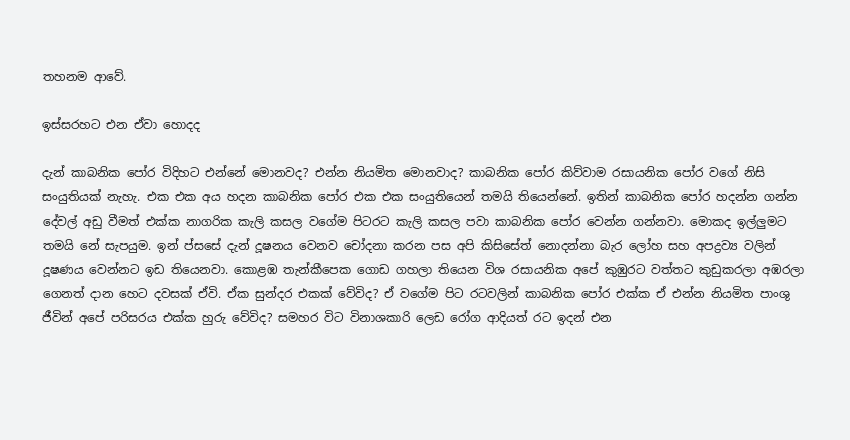තහනම ආවේ.

ඉස්සරහට එන ඒවා හොදද

දැන් කාබනික පෝර විදිහට එන්නේ මොනවද? එන්න නියමිත මොනවාද? කාබනික පෝර කිව්වාම රසායනික පෝර වගේ නිසි සංයුතියක් නැහැ. එක එක අය හදන කාබනික පෝර එක එක සංයුතියෙන් තමයි තියෙන්නේ. ඉතින් කාබනික පෝර හදන්න ගන්න දේවල් අඩු වීමත් එක්ක නාගරික කැලි කසල වගේම පිටරට කැලි කසල පවා කාබනික පෝර වෙන්න ගන්නවා. මොකද ඉල්ලුමට තමයි නේ සැපයුම. ඉන් ප්සසේ දැන් දූෂනය වෙනව චෝදනා කරන පස අපි කිසිසේත් නොදන්නා බැර ලෝහ සහ අපද්‍රව්‍ය වලින් දූෂණය වෙන්නට ඉඩ තියෙනවා. කොළඹ තැන්කීපෙක ගොඩ ගහලා තියෙන විශ රසායනික අපේ කුඹුරට වත්තට කුඩුකරලා අඹරලා ගෙනත් දාන හෙට දවසක් ඒවි. ඒක සුන්දර එකක් වේවිද? ඒ වගේම පිට රටවලින් කාබනික පෝර එක්ක ඒ එන්න නියමිත පාංශු ජීවින් අපේ පරිසරය එක්ක හුරු වේවිද? සමහර විට විනාශකාරි ලෙඩ රෝග ආදියත් රට ඉදන් එන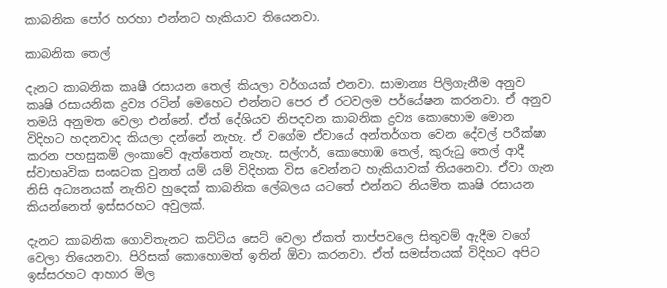කාබනික පෝර හරහා එන්නට හැකියාව තියෙනවා.

කාබනික තෙල්

දැනට කාබනික කෘෂී රසායන තෙල් කියලා වර්ගයක් එනවා. සාමාන්‍ය පිලිගැනීම අනුව කෘෂි රසායනික ද්‍රව්‍ය රටින් මෙහෙට එන්නට පෙර ඒ රටවලම පර්යේෂන කරනවා. ඒ අනුව තමයි අනුමත වෙලා එන්නේ. ඒත් දේශියව නිපදවන කාබනික ද්‍රව්‍ය කොහොම මොන විදිහට හදනවාද කියලා දන්නේ නැහැ. ඒ වගේම ඒවායේ අන්තර්ගත වෙන දේවල් පරීක්ෂා කරන පහසුකම් ලංකාවේ ඇත්තෙත් නැහැ. සල්ෆර්, කොහොඹ තෙල්, කුරුධු තෙල් ආදී ස්වාභෘවික සංඝටක වුනත් යම් යම් විදිහක විස වෙන්නට හැකියාවක් තියනෙවා. ඒවා ගැන නිසි අධ්‍යනයක් නැතිව හුදෙක් කාබනික ලේබලය යටතේ එන්නට නියමිත කෘෂි රසායන කියන්නෙත් ඉස්සරහට අවුලක්.

දැනට කාබනික ගොවිතැනට කට්ටිය සෙට් වෙලා ඒකත් තාප්පවලෙ සිතුවම් ඇදීම වගේ වෙලා තියෙනවා. පිරිසක් කොහොමත් ඉතින් ඕවා කරනවා. ඒත් සමස්තයක් විදිහට අපිට ඉස්සරහට ආහාර මිල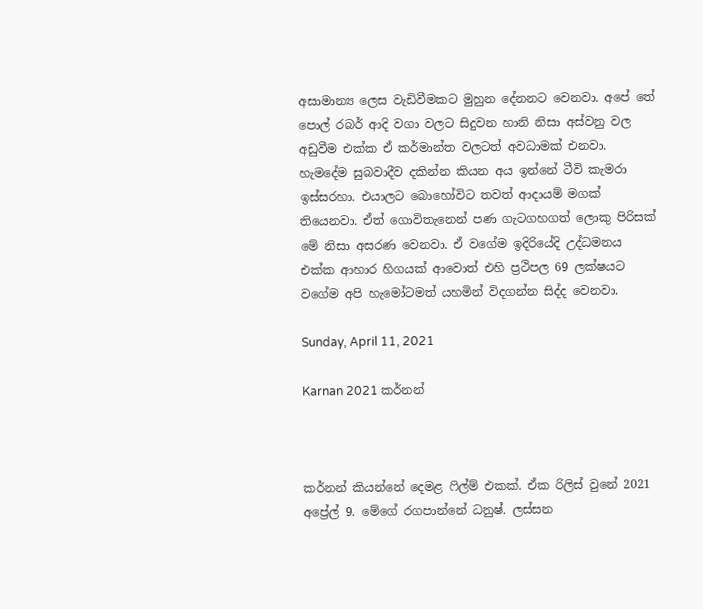අසාමාන්‍ය ලෙස වැඩිවීමකට මුහුන දේනනට වෙනවා. අපේ තේ පොල් රබර් ආදි වගා වලට සිදුවන හානි නිසා අස්වනු වල අඩුවීම එක්ක ඒ කර්මාන්ත වලටත් අවධාමක් එනවා. හැමදේම සුබවාදීව දකින්න කියන අය ඉන්නේ ටීවි කැමරා ඉස්සරහා. එයාලට බොහෝවිට තවත් ආදායම් මගක් තියෙනවා. ඒත් ගොවිතැනෙන් පණ ගැටගහගත් ලොකු පිරිසක් මේ නිසා අසරණ වෙනවා. ඒ වගේම ඉදිරියේදි උද්ධමනය එක්ක ආහාර හිගයක් ආවොත් එහි ප්‍රථිපල 69 ලක්ෂයට වගේම අපි හැමෝටමත් යහමින් විදගන්න සිද්ද වෙනවා.

Sunday, April 11, 2021

Karnan 2021 කර්නන්



කර්නන් කියන්නේ දෙමළ ෆිල්ම් එකක්. ඒක රිලිස් වුනේ 2021 අප්‍රේල් 9. මේගේ රගපාන්නේ ධනුෂ්. ලස්සන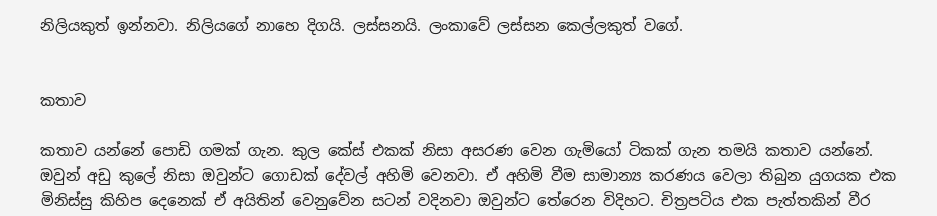නිලියකුත් ඉන්නවා. නිලියගේ නාහෙ දිගයි. ලස්සනයි. ලංකාවේ ලස්සන කෙල්ලකුත් වගේ.


කතාව

කතාව යන්නේ පොඩි ගමක් ගැන. කුල කේස් එකක් නිසා අසරණ වෙන ගැමියෝ ටිකක් ගැන තමයි කතාව යන්නේ. ඔවුන් අඩු කුලේ නිසා ඔවුන්ට ගොඩක් දේවල් අහිමි වෙනවා. ඒ අහිමි වීම සාමාන්‍ය කරණය වෙලා තිබුන යුගයක එක මිනිස්සු කිහිප දෙනෙක් ඒ අයිතින් වෙනුවේන සටන් වදිනවා ඔවුන්ට තේරෙන විදිහට. චිත්‍රපටිය එක පැත්තකින් වීර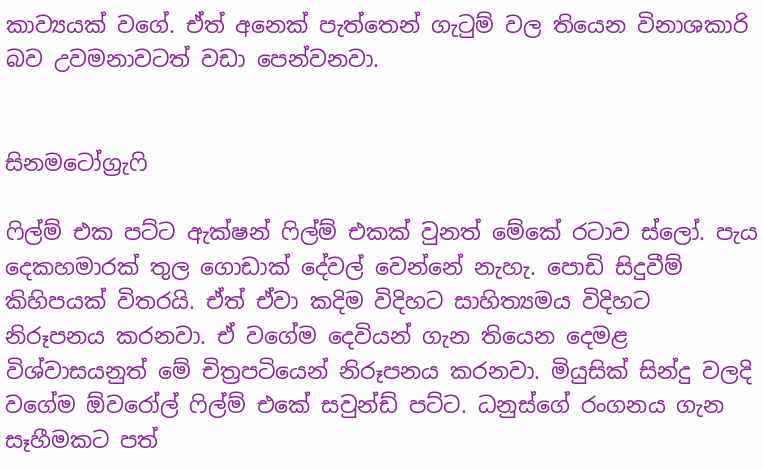කාව්‍යයක් වගේ. ඒත් අනෙක් පැත්තෙන් ගැටුම් වල තියෙන විනාශකාරි බව උවමනාවටත් වඩා පෙන්වනවා.


සිනමටෝග්‍රැෆි

ෆිල්ම් එක පට්ට ඇක්ෂන් ෆිල්ම් එකක් වුනත් මේකේ රටාව ස්ලෝ. පැය දෙකහමාරක් තුල ගොඩාක් දේවල් වෙන්නේ නැහැ. පොඩි සිදුවීම් කිහිපයක් විතරයි. ඒත් ඒවා කදිම විදිහට සාහිත්‍යමය විදිහට නිරූපනය කරනවා. ඒ වගේම දෙවියන් ගැන තියෙන දෙමළ විශ්වාසයනුත් මේ චිත්‍රපටියෙන් නිරූපනය කරනවා. මියුසික් සින්දු වලදි වගේම ඕවරෝල් ෆිල්ම් එකේ සවුන්ඩ් පට්ට. ධනුස්ගේ රංගනය ගැන සෑහීමකට පත්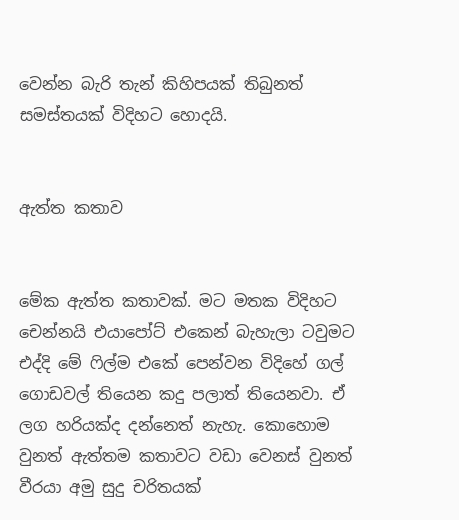වෙන්න බැරි තැන් කිහිපයක් තිබුනත් සමස්තයක් විදිහට හොදයි.


ඇත්ත කතාව


මේක ඇත්ත කතාවක්. මට මතක විදිහට චෙන්නයි එයාපෝට් එකෙන් බැහැලා ටවුමට එද්දි මේ ෆිල්ම එකේ පෙන්වන විදිහේ ගල් ගොඩවල් තියෙන කදු පලාත් තියෙනවා. ඒ ලග හරියක්ද දන්නෙත් නැහැ. කොහොම වුනත් ඇත්තම කතාවට වඩා වෙනස් වුනත් වීරයා අමු සුදු චරිතයක්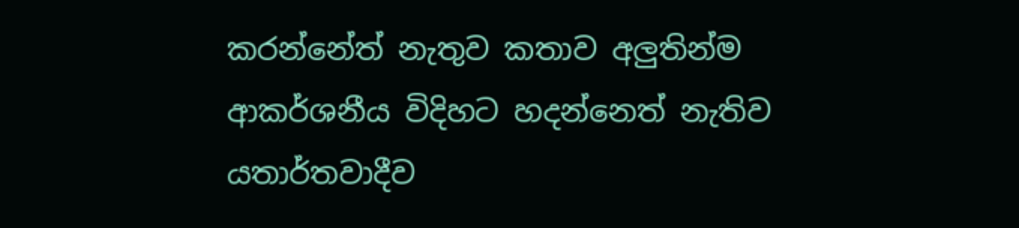කරන්නේත් නැතුව කතාව අලුතින්ම ආකර්ශනීය විදිහට හදන්නෙත් නැතිව යතාර්තවාදීව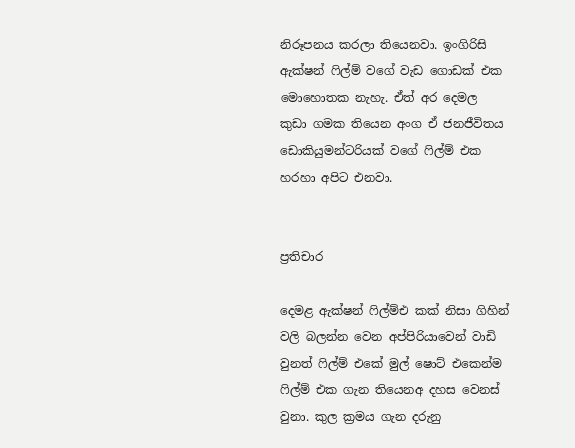නිරූපනය කරලා තියෙනවා. ඉංගිරිසි ඇක්ෂන් ෆිල්ම් වගේ වැඩ ගොඩක් එක මොහොතක නැහැ. ඒත් අර දෙමල කුඩා ගමක තියෙන අංග ඒ ජනජීවිතය ඩොකියුමන්ටරියක් වගේ ෆිල්ම් එක හරහා අපිට එනවා.


ප්‍රතිචාර

දෙමළ ඇක්ෂන් ෆිල්ම්එ කක් නිසා ගිහින් වලි බලන්න වෙන අප්පිරියාවෙන් වාඩි වුනත් ෆිල්ම් එකේ මුල් ෂොට් එකෙන්ම ෆිල්ම් එක ගැන තියෙනඅ දහස වෙනස් වුනා. කුල ක්‍රමය ගැන දරුනු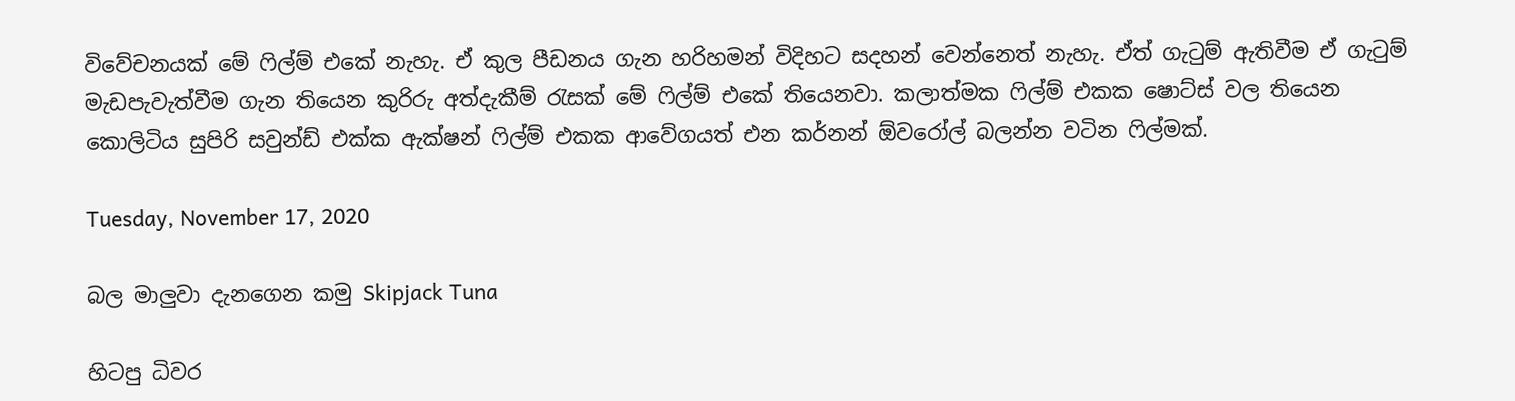විවේචනයක් මේ ෆිල්ම් එකේ නැහැ. ඒ කුල පීඩනය ගැන හරිහමන් විදිහට සදහන් වෙන්නෙත් නැහැ. ඒත් ගැටුම් ඇතිවීම ඒ ගැටුම් මැඩපැවැත්වීම ගැන තියෙන කුරිරු අත්දැකීම් රැසක් මේ ෆිල්ම් එකේ තියෙනවා. කලාත්මක ෆිල්ම් එකක ෂොට්ස් වල තියෙන කොලිටිය සුපිරි සවුන්ඩ් එක්ක ඇක්ෂන් ෆිල්ම් එකක ආවේගයත් එන කර්නන් ඕවරෝල් බලන්න වටින ෆිල්මක්.

Tuesday, November 17, 2020

බල මාලුවා දැනගෙන කමු Skipjack Tuna

හිටපු ධිවර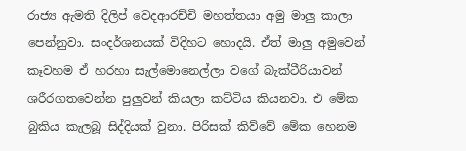රාජ්‍ය ඇමති දිලිප් වෙදආරච්චි මහත්තයා අමු මාලු කාලා පෙන්නුවා. සංදර්ශනයක් විදිහට හොදයි. ඒත් මාලු අමුවෙන් කෑවහම ඒ හරහා සැල්මොනෙල්ලා වගේ බැක්ටීරියාවන් ශරීරගතවෙන්න පුලුවන් කියලා කට්ටිය කියනවා. එ මේක බුකිය කැලබූ සිද්දියක් වුනා. පිරිසක් කිව්වේ මේක හෙනම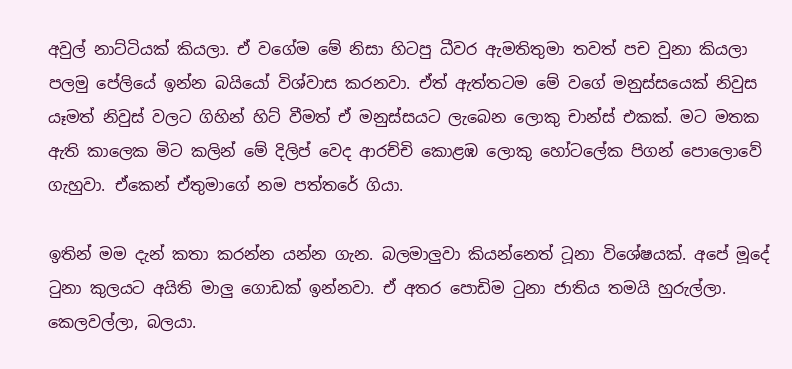අවුල් නාට්ටියක් කියලා. ඒ වගේම මේ නිසා හිටපු ධීවර ඇමතිතුමා තවත් පච වුනා කියලා පලමු පේලියේ ඉන්න බයියෝ විශ්වාස කරනවා. ඒත් ඇත්තටම මේ වගේ මනුස්සයෙක් නිවුස යෑමත් නිවුස් වලට ගිහින් හිට් වීමත් ඒ මනුස්සයට ලැබෙන ලොකු චාන්ස් එකක්. මට මතක ඇති කාලෙක මිට කලින් මේ දිලිප් වෙද ආරච්චි කොළඹ ලොකු හෝටලේක පිගන් පොලොවේ ගැහුවා. ඒකෙන් ඒතුමාගේ නම පත්තරේ ගියා.

ඉතින් මම දැන් කතා කරන්න යන්න ගැන. බලමාලුවා කියන්නෙත් ටූනා විශේෂයක්. අපේ මූදේ ටුනා කුලයට අයිති මාලු ගොඩක් ඉන්නවා. ඒ අතර පොඩිම ටුනා ජාතිය තමයි හුරුල්ලා. කෙලවල්ලා, බලයා.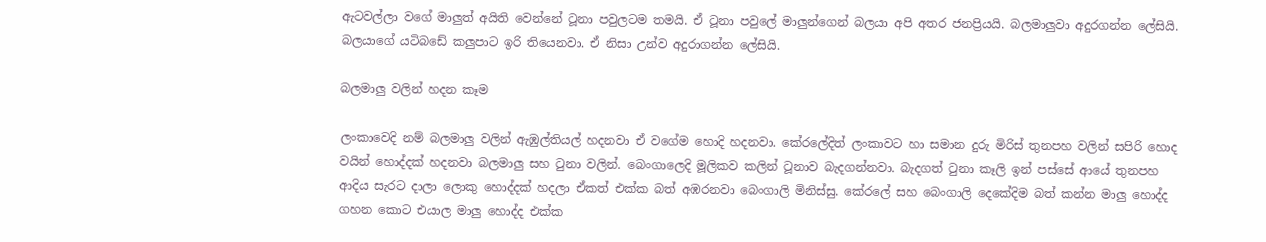ඇටවල්ලා වගේ මාලුත් අයිති වෙන්නේ ටූනා පවුලටම තමයි. ඒ ටූනා පවුලේ මාලුන්ගෙන් බලයා අපි අතර ජනප්‍රියයි. බලමාලුවා අදුරගන්න ලේසියි. බලයාගේ යටිබඩේ කලුපාට ඉරි තියෙනවා. ඒ නිසා උන්ව අදුරාගන්න ලේසියි.

බලමාලු වලින් හදන කෑම

ලංකාවෙදි නම් බලමාලු වලින් ඇඹුල්තියල් හදනවා ඒ වගේම හොදි හදනවා. කේරලේදිත් ලංකාවට හා සමාන දුරු මිරිස් තුනපහ වලින් සපිරි හොද වයින් හොද්දක් හදනවා බලමාලු සහ ටුනා වලින්. බෙංගාලෙදි මූලිකව කලින් ටූනාව බැදගන්නවා. බැදගත් ටුනා කෑලි ඉන් පස්සේ ආයේ තුනපහ ආදිය සැරට දාලා ලොකු හොද්දක් හදලා ඒකත් එක්ක බත් අඹරනවා බෙංගාලි මිනිස්සු. කේරලේ සහ බෙංගාලි දෙකේදිම බත් කන්න මාලු හොද්ද ගහන කොට එයාල මාලු හොද්ද එක්ක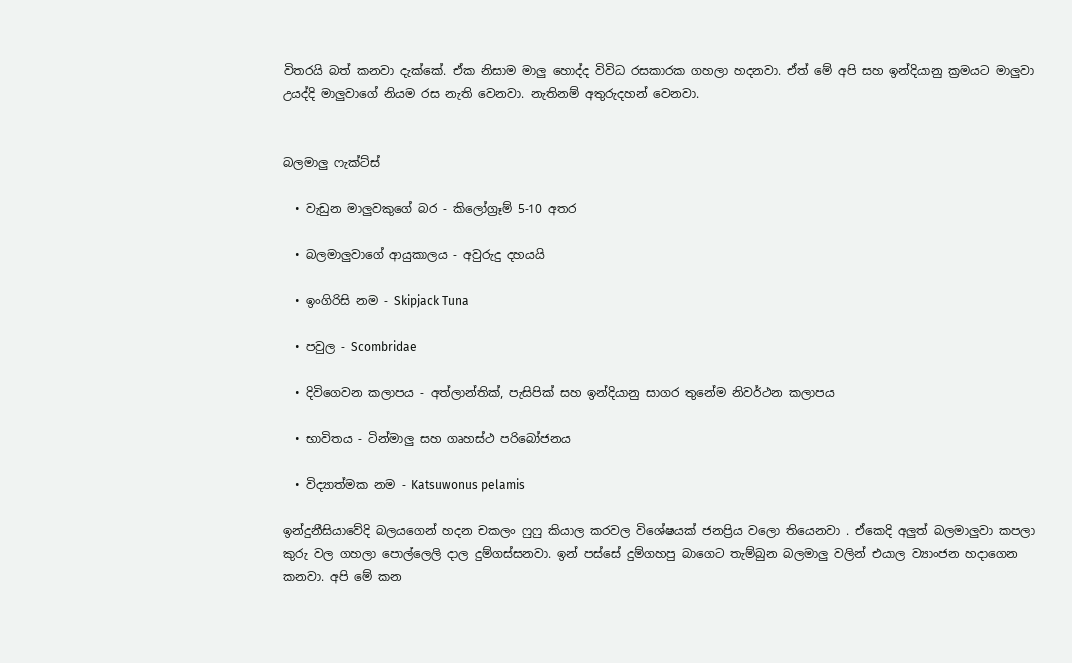විතරයි බත් කනවා දැක්කේ. ඒක නිසාම මාලු හොද්ද විවිධ රසකාරක ගහලා හදනවා. ඒත් මේ අපි සහ ඉන්දියානු ක්‍රමයට මාලුවා උයද්දි මාලුවාගේ නියම රස නැති වෙනවා. නැතිනම් අතුරුදහන් වෙනවා.


බලමාලු ෆැක්ට්ස්

  • වැඩුන මාලුවකුගේ බර - කිලෝග්‍රෑම් 5-10 අතර

  • බලමාලුවාගේ ආයුකාලය - අවුරුදු දහයයි

  • ඉංගිරිසි නම - Skipjack Tuna

  • පවුල - Scombridae

  • දිවිගෙවන කලාපය - අත්ලාන්තික්, පැසිපික් සහ ඉන්දියානු සාගර තුනේම නිවර්ථන කලාපය

  • භාවිතය - ටින්මාලු සහ ගෘහස්ථ පරිබෝජනය

  • විද්‍යාත්මක නම - Katsuwonus pelamis

ඉන්දුනීසියාවේදි බලයගෙන් හදන චකලං ෆුෆු කියාල කරවල විශේෂයක් ජනප්‍රිය වලො තියෙනවා . ඒකෙදි අලුත් බලමාලුවා කපලා කුරු වල ගහලා පොල්ලෙලි දාල දුම්ගස්සනවා. ඉන් පස්සේ දුම්ගහපු බාගෙට තැම්බුන බලමාලු වලින් එයාල ව්‍යාංජන හදාගෙන කනවා. අපි මේ කන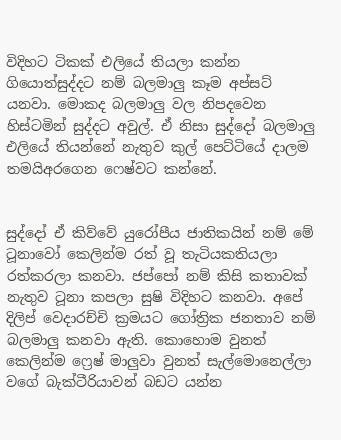විදිහට ටිකක් එලියේ තියලා කන්න ගියොත්සුද්දට නම් බලමාලු කෑම අප්සට් යනවා. මොකද බලමාලු වල නිපදවෙන හිස්ටමින් සුද්දට අවුල්. ඒ නිසා සුද්දෝ බලමාලු එලියේ තියන්නේ නැතුව කුල් පෙට්ටියේ දාලම තමයිඅරගෙන ෆෙෂ්වට කන්නේ.


සුද්දෝ ඒ කිව්වේ යුරෝපීය ජාතිකයින් නම් මේ ටූනාවෝ කෙලින්ම රත් වූ තැටියකතියලා රත්කරලා කනවා. ජප්පෝ නම් කිසි කතාවක් නැතුව ටූනා කපලා සුෂි විදිහට කනවා. අපේ දිලිප් වෙදාරච්චි ක්‍රමයට ගෝත්‍රික ජනතාව නම් බලමාලු කනවා ඇති. කොහොම වුනත් කෙලින්ම ෆ්‍රෙෂ් මාලුවා වුනත් සැල්මොනෙල්ලා වගේ බැක්ටීරියාවන් බඩට යන්න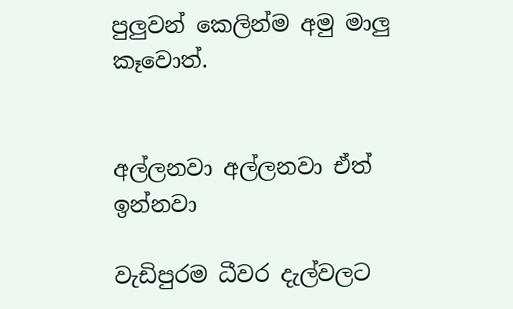පුලුවන් කෙලින්ම අමු මාලු කෑවොත්.


අල්ලනවා අල්ලනවා ඒත් ඉන්නවා

වැඩිපුරම ධීවර දැල්වලට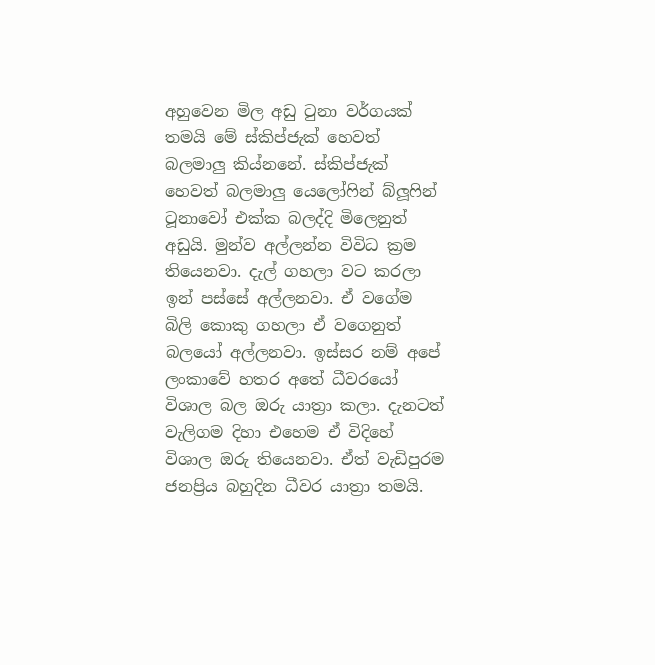අහුවෙන මිල අඩු ටුනා වර්ගයක් තමයි මේ ස්කිප්ජැක් හෙවත් බලමාලු කිය්නනේ. ස්කිප්ජැක් හෙවත් බලමාලු යෙලෝෆින් බ්ලූෆින් ටූනාවෝ එක්ක බලද්දි මිලෙනුත් අඩුයි. මුන්ව අල්ලන්න විවිධ ක්‍රම තියෙනවා. දැල් ගහලා වට කරලා ඉන් පස්සේ අල්ලනවා. ඒ වගේම බිලි කොකු ගහලා ඒ වගෙනුත් බලයෝ අල්ලනවා. ඉස්සර නම් අපේ ලංකාවේ හතර අතේ ධීවරයෝ විශාල බල ඔරු යාත්‍රා කලා. දැනටත් වැලිගම දිහා එහෙම ඒ විදිහේ විශාල ඔරු තියෙනවා. ඒත් වැඩිපුරම ජනප්‍රිය බහුදින ධීවර යාත්‍රා තමයි.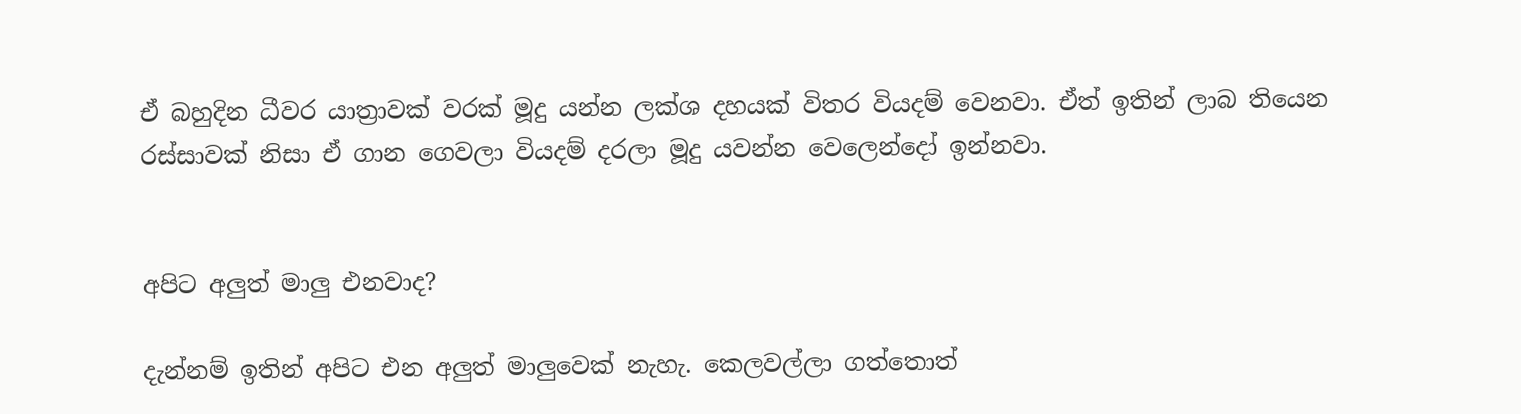ඒ බහුදින ධීවර යාත්‍රාවක් වරක් මූදු යන්න ලක්ශ දහයක් විතර වියදම් වෙනවා. ඒත් ඉතින් ලාබ තියෙන රස්සාවක් නිසා ඒ ගාන ගෙවලා වියදම් දරලා මූදු යවන්න වෙලෙන්දෝ ඉන්නවා.


අපිට අලුත් මාලු එනවාද?

දැන්නම් ඉතින් අපිට එන අලුත් මාලුවෙක් නැහැ. කෙලවල්ලා ගත්තොත්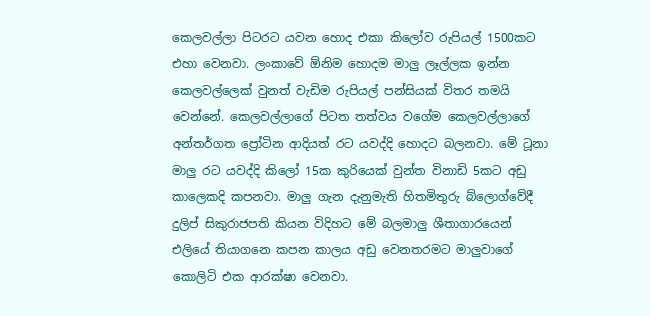කෙලවල්ලා පිටරට යවන හොද එකා කිලෝව රුපියල් 1500කට එහා වෙනවා. ලංකාවේ ඕනිම හොදම මාලු ලෑල්ලක ඉන්න කෙලවල්ලෙක් වුනත් වැඩිම රුපියල් පන්සියක් විතර තමයි වෙන්නේ. කෙලවල්ලාගේ පිටත තත්වය වගේම කෙලවල්ලාගේ අන්තර්ගත ප්‍රෝටින ආදියත් රට යවද්දි හොදට බලනවා. මේ ටූනා මාලු රට යවද්දි කිලෝ 15ක කුරියෙක් වුන්ත විනාඩි 5කට අඩු කාලෙකදි කපනවා. මාලු ගැන දැනුමැති හිතමිතුරු බ්ලොග්වේදී දුලිප් සිකුරාජපති කියන විදිහට මේ බලමාලු ශීතාගාරයෙන් එලියේ තියාගනෙ කපන කාලය අඩු වෙනතරමට මාලුවාගේ කොලිටි එක ආරක්ෂා වෙනවා.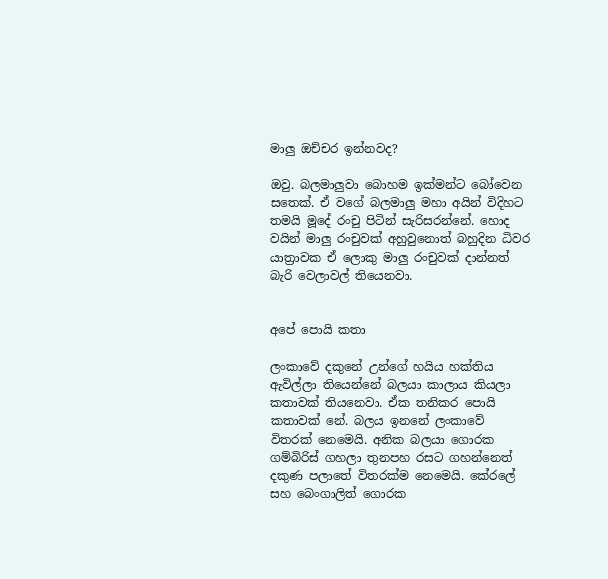මාලු ඔච්චර ඉන්නවද?

ඔවු. බලමාලුවා බොහම ඉක්මන්ට බෝවෙන සතෙක්. ඒ වගේ බලමාලු මහා අයින් විදිහට තමයි මූදේ රංචු පිටින් සැරිසරන්නේ. හොද වයින් මාලු රංචුවක් අහුවුනොත් බහුදින ධිවර යාත්‍රාවක ඒ ලොකු මාලු රංචුවක් දාන්නත් බැරි වෙලාවල් තියෙනවා.


අපේ පොයි කතා

ලංකාවේ දකුනේ උන්ගේ හයිය හක්තිය ඇවිල්ලා තියෙන්නේ බලයා කාලාය කියලා කතාවක් තියනෙවා. ඒක තනිකර පොයි කතාවක් නේ. බලය ඉනනේ ලංකාවේ විතරක් නෙමෙයි. අනික බලයා ගොරක ගම්බිරිස් ගහලා තුනපහ රසට ගහන්නෙත් දකුණ පලාතේ විතරක්ම නෙමෙයි. කේරලේ සහ බෙංගාලිත් ගොරක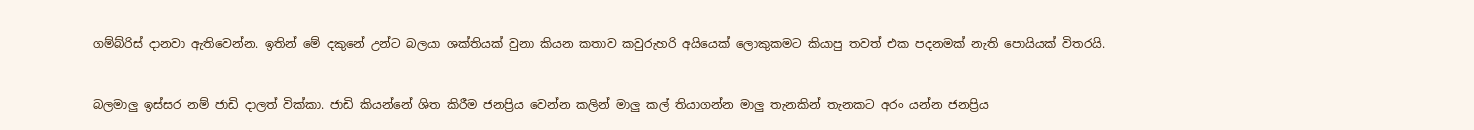ගම්බ්රිස් දානවා ඇතිවෙන්න. ඉතින් මේ දකුනේ උන්ට බලයා ශක්තියක් වුනා කියන කතාව කවුරුහරි අයියෙක් ලොකුකමට කියාපු තවත් එක පදනමක් නැති පොයියක් විතරයි.


බලමාලු ඉස්සර නම් ජාඩි දාලත් වික්කා. ජාඩි කියන්නේ ශිත කිරීම ජනප්‍රිය වෙන්න කලින් මාලු කල් තියාගන්න මාලු තැනකින් තැනකට අරං යන්න ජනප්‍රිය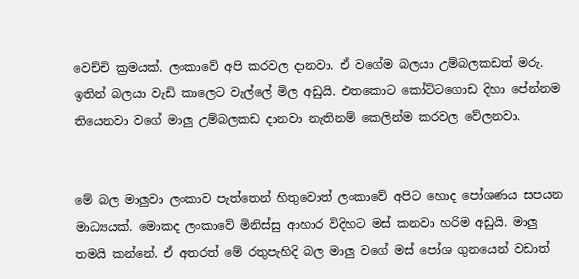වෙච්චි ක්‍රමයක්. ලංකාවේ අපි කරවල දානවා. ඒ වගේම බලයා උම්බලකඩත් මරු. ඉතින් බලයා වැඩි කාලෙට වැල්ලේ මිල අඩුයි. එතකොට කෝට්ටගොඩ දිහා පේන්නම තියෙනවා වගේ මාලු උම්බලකඩ දානවා නැතිනම් කෙලින්ම කරවල වේලනවා.


මේ බල මාලුවා ලංකාව පැත්තෙන් හිතුවොත් ලංකාවේ අපිට හොද පෝශණය සපයන මාධ්‍යයක්. මොකද ලංකාවේ මිනිස්සු ආහාර විදිහට මස් කනවා හරිම අඩුයි. මාලු තමයි කන්නේ. ඒ අතරත් මේ රතුපැහිදි බල මාලු වගේ මස් පෝශ ගුනයෙන් වඩාත්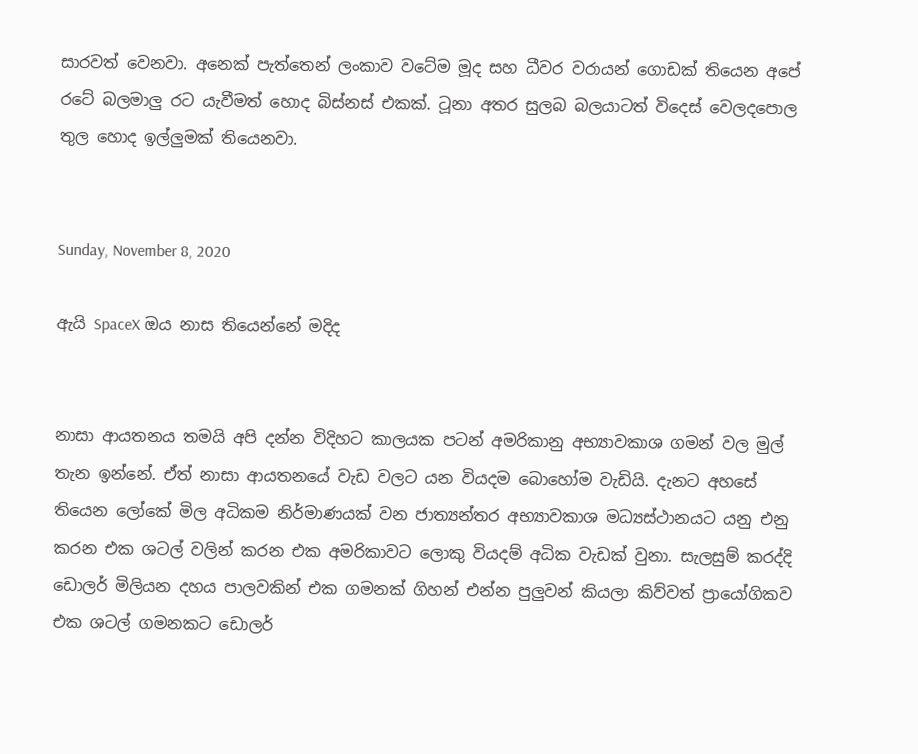සාරවත් වෙනවා. අනෙක් පැත්තෙන් ලංකාව වටේම මූද සහ ධීවර වරායන් ගොඩක් තියෙන අපේ රටේ බලමාලු රට යැවීමත් හොද බිස්නස් එකක්. ටූනා අතර සුලබ බලයාටත් විදෙස් වෙලදපොල තුල හොද ඉල්ලුමක් තියෙනවා.


Sunday, November 8, 2020

ඇයි SpaceX ඔය නාස තියෙන්නේ මදිද


නාසා ආයතනය තමයි අපි දන්න විදිහට කාලයක පටන් අමරිකානු අභ්‍යාවකාශ ගමන් වල මුල් තැන ඉන්නේ. ඒත් නාසා ආයතනයේ වැඩ වලට යන වියදම බොහෝම වැඩියි. දැනට අහසේ තියෙන ලෝකේ මිල අධිකම නිර්මාණයක් වන ජාත්‍යන්තර අභ්‍යාවකාශ මධ්‍යස්ථානයට යනු එනු කරන එක ශටල් වලින් කරන එක අමරිකාවට ලොකු වියදම් අධික වැඩක් වුනා. සැලසුම් කරද්දි ඩොලර් මිලියන දහය පාලවකින් එක ගමනක් ගිහන් එන්න පුලුවන් කියලා කිව්වත් ප්‍රායෝගිකව එක ශටල් ගමනකට ඩොලර්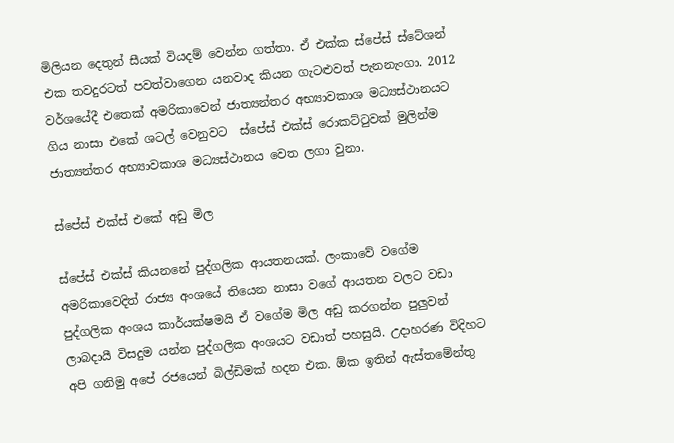මිලියන දෙතුන් සීයක් වියදම් වෙන්න ගත්තා. ඒ එක්ක ස්පේස් ස්ටේශන් එක තවදුරටත් පවත්වාගෙන යනවාද කියන ගැටළුවත් පැනනැංගා. 2012 වර්ශයේදී එතෙක් අමරිකාවෙන් ජාත්‍යන්තර අභ්‍යාවකාශ මධ්‍යස්ථානයට ගිය නාසා එකේ ශටල් වෙනුවට  ස්පේස් එක්ස් රොකට්ටුවක් මුලින්ම ජාත්‍යන්තර අභ්‍යාවකාශ මධ්‍යස්ථානය වෙත ලගා වුනා.

ස්පේස් එක්ස් එකේ අඩු මිල

ස්පේස් එක්ස් කියනනේ පුද්ගලික ආයතනයක්. ලංකාවේ වගේම අමරිකාවෙදිත් රාජ්‍ය අංශයේ තියෙන නාසා වගේ ආයතන වලට වඩා පුද්ගලික අංශය කාර්යක්ෂමයි ඒ වගේම මිල අඩු කරගන්න පුලුවන් ලාබදායී විසදුම යන්න පුද්ගලික අංශයට වඩාත් පහසුයි. උදාහරණ විදිහට අපි ගනිමු අපේ රජයෙන් බිල්ඩිමක් හදන එක. ඕක ඉතින් ඇස්තමේන්තු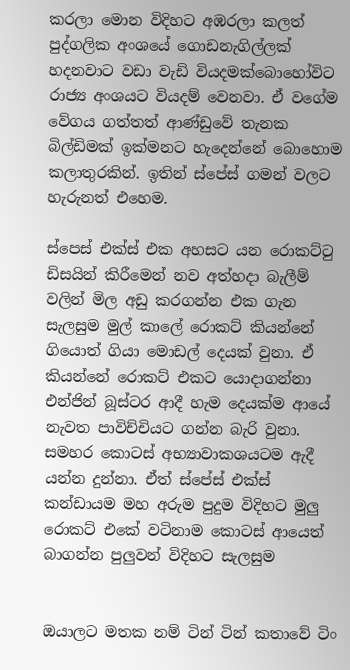කරලා මොන විදිහට අඹරලා කලත් පුද්ගලික අංශයේ ගොඩනැගිල්ලක් හදනවාට වඩා වැඩි වියදමක්බොහෝවිට රාජ්‍ය අංශයට වියදම් වෙනවා. ඒ වගේම වේගය ගත්තත් ආණ්ඩුවේ තැනක බිල්ඩිමක් ඉක්මනට හැදෙන්නේ බොහොම කලාතුරකින්. ඉතින් ස්පේස් ගමන් වලට හැරුනත් එහෙම.

ස්පෙස් එක්ස් එක අහසට යන රොකට්ටු ඩිසයින් කිරීමෙන් නව අත්හදා බැලීම් වලින් මිල අඩු කරගන්න එක ගැන සැලසුම මුල් කාලේ රොකට් කියන්නේ ගියොත් ගියා මොඩල් දෙයක් වුනා. ඒ කියන්නේ රොකට් එකට යොදාගන්නා එන්ජින් බූස්ටර ආදී හැම දෙයක්ම ආයේ නැවත පාවිච්චියට ගන්න බැරි වුනා. සමහර කොටස් අභ්‍යාවාකශයටම ඇදී යන්න දුන්නා. ඒත් ස්පේස් එක්ස් කන්ඩායම මහ අරුම පුදුම විදිහට මුලු රොකට් එකේ වටිනාම කොටස් ආයෙත් බාගන්න පුලුවන් විදිහට සැලසුම


ඔයාලට මතක නම් ටින් ටින් කතාවේ ටිං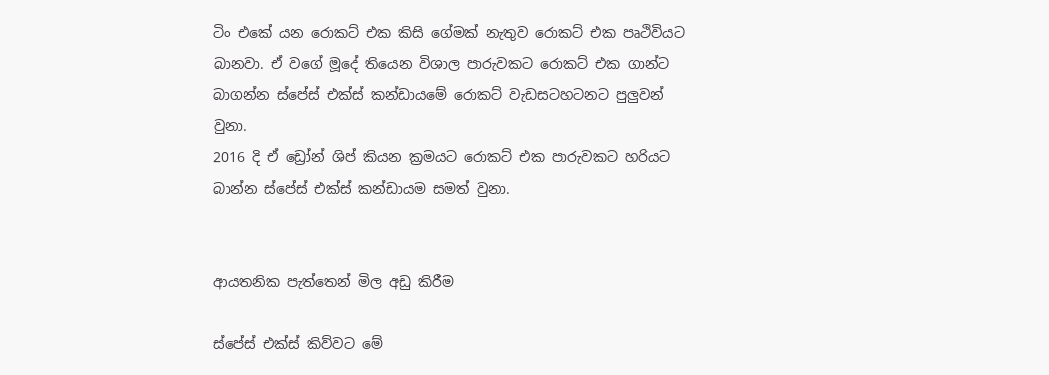ටිං එකේ යන රොකට් එක කිසි ගේමක් නැතුව රොකට් එක පෘථිවියට බානවා. ඒ වගේ මූදේ තියෙන විශාල පාරුවකට රොකට් එක ගාන්ට බාගන්න ස්පේස් එක්ස් කන්ඩායමේ රොකට් වැඩසටහටනට පුලුවන් වුනා.
2016 දි ඒ ඩ්‍රෝන් ශිප් කියන ක්‍රමයට රොකට් එක පාරුවකට හරියට බාන්න ස්පේස් එක්ස් කන්ඩායම සමත් වුනා.


ආයතනික පැත්තෙන් මිල අඩු කිරීම

ස්පේස් එක්ස් කිව්වට මේ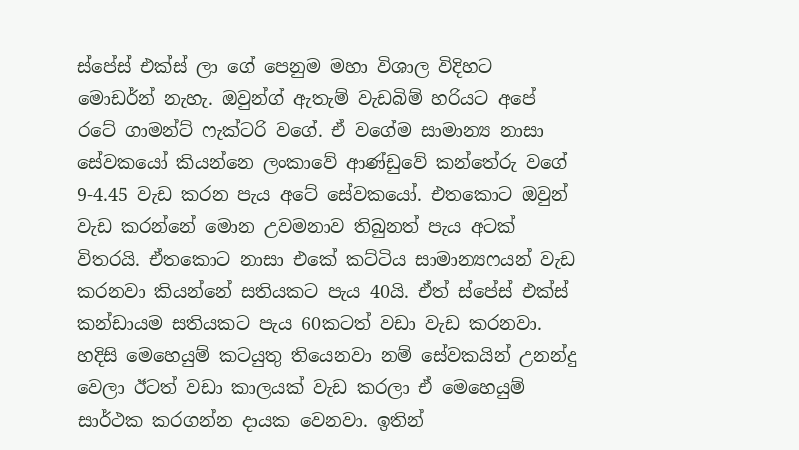ස්පේස් එක්ස් ලා ගේ පෙනුම මහා විශාල විදිහට මොඩර්න් නැහැ. ඔවුන්ග් ඇතැම් වැඩබිම් හරියට අපේ රටේ ගාමන්ට් ෆැක්ටරි වගේ. ඒ වගේම සාමාන්‍ය නාසා සේවකයෝ කියන්නෙ ලංකාවේ ආණ්ඩුවේ කන්තේරු වගේ 9-4.45 වැඩ කරන පැය අටේ සේවකයෝ. එතකොට ඔවුන් වැඩ කරන්නේ මොන උවමනාව තිබුනත් පැය අටක් විතරයි. ඒතකොට නාසා එකේ කට්ටිය සාමාන්‍යෆයන් වැඩ කරනවා කියන්නේ සතියකට පැය 40යි. ඒත් ස්පේස් එක්ස් කන්ඩායම සතියකට පැය 60කටත් වඩා වැඩ කරනවා. හදිසි මෙහෙයුම් කටයුතු තියෙනවා නම් සේවකයින් උනන්දු වෙලා ඊටත් වඩා කාලයක් වැඩ කරලා ඒ මෙහෙයුම් සාර්ථක කරගන්න දායක වෙනවා. ඉතින්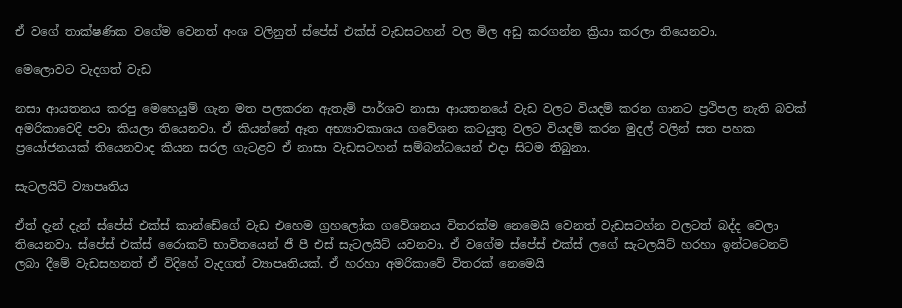ඒ වගේ තාක්ෂණික වගේම වෙනත් අංශ වලිනුත් ස්පේස් එක්ස් වැඩසටහන් වල මිල අඩු කරගන්න ක්‍රියා කරලා තියෙනවා.

මෙලොවට වැදගත් වැඩ

නසා ආයතනය කරපු මෙහෙයුම් ගැන මත පලකරන ඇතැම් පාර්ශව නාසා ආයතනයේ වැඩ වලට වියදම් කරන ගානට ප්‍රථිපල නැති බවක් අමරිකාවෙදි පවා කියලා තියෙනවා. ඒ කියන්නේ ඈත අභ්‍යාවකාශය ගවේශන කටයුතු වලට වියදම් කරන මුදල් වලින් සත පහක ප්‍රයෝජනයක් තියෙනවාද කියන සරල ගැටළව ඒ නාසා වැඩසටහන් සම්බන්ධයෙන් එදා සිටම තිබුනා.

සැටලයිට් ව්‍යාපෘතිය

ඒත් දැන් දැන් ස්පේස් එක්ස් කාන්ඩේගේ වැඩ එහෙම ග්‍රහලෝක ගවේශනය විතරක්ම නෙමෙයි වෙනත් වැඩසටහ්න වලටත් බද්ද වෙලා තියෙනවා. ස්පේස් එක්ස් රෛාකට් භාවිතයෙන් ජී පී එස් සැටලයිට් යවනවා. ඒ වගේම ස්පේස් එක්ස් ලගේ සැටලයිට් හරහා ඉන්ටටෙනට් ලබා දීමේ වැඩසහනත් ඒ විදිහේ වැදගත් ව්‍යාපෘතියක්. ඒ හරහා අමරිකාවේ විතරක් නෙමෙයි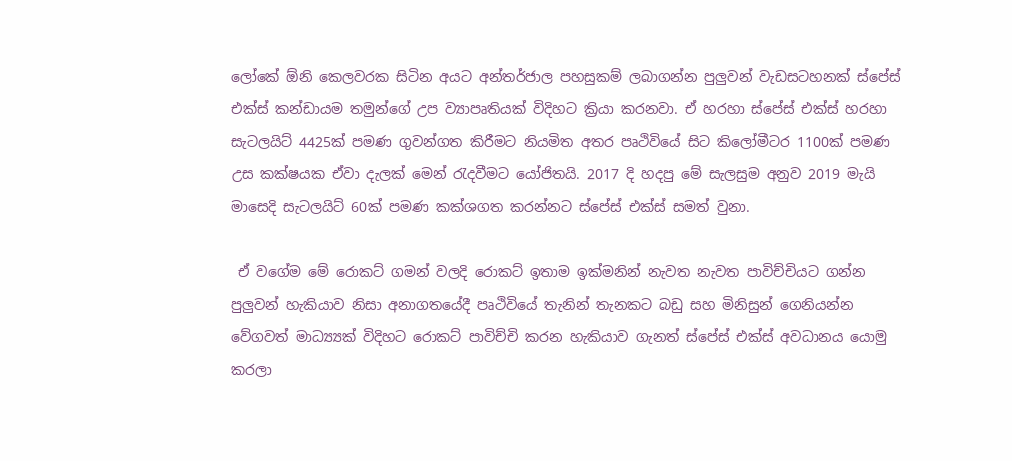ලෝකේ ඕනි කෙලවරක සිටින අයට අන්තර්ජාල පහසුකම් ලබාගන්න පුලුවන් වැඩසටහනක් ස්පේස් එක්ස් කන්ඩායම තමුන්ගේ උප ව්‍යාපෘතියක් විදිහට ක්‍රියා කරනවා. ඒ හරහා ස්පේස් එක්ස් හරහා සැටලයිට් 4425ක් පමණ ගුවන්ගත කිරීමට නියමිත අතර පෘථිවියේ සිට කිලෝමීටර 1100ක් පමණ උස කක්ෂයක ඒවා දැලක් මෙන් රැදවීමට යෝජිතයි. 2017 දි හදපු මේ සැලසුම අනුව 2019 මැයි මාසෙදි සැටලයිට් 60ක් පමණ කක්ශගත කරන්නට ස්පේස් එක්ස් සමත් වුනා.

 ඒ වගේම මේ රොකට් ගමන් වලදි රොකට් ඉතාම ඉක්මනින් නැවත නැවත පාවිච්චියට ගන්න පුලුවන් හැකියාව නිසා අනාගතයේදී පෘථිවියේ තැනින් තැනකට බඩු සහ මිනිසුන් ගෙනියන්න වේගවත් මාධ්‍ය්‍යක් විදිහට රොකට් පාවිච්චි කරන හැකියාව ගැනත් ස්පේස් එක්ස් අවධානය යොමු කරලා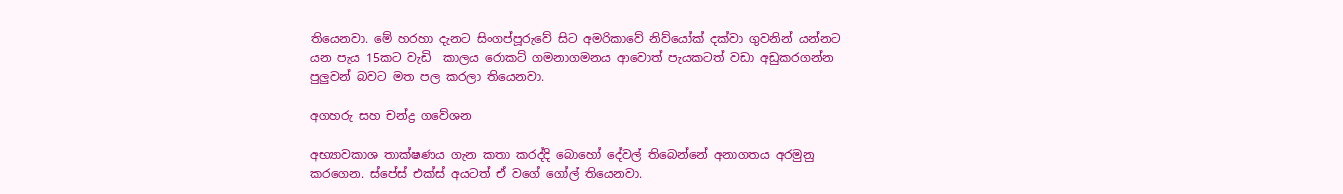තියෙනවා. මේ හරහා දැනට සිංගප්පූරුවේ සිට අමරිකාවේ නිව්යෝක් දක්වා ගුවනින් යන්නට යන පැය 15කට වැඩි  කාලය රොකට් ගමනාගමනය ආවොත් පැයකටත් වඩා අඩුකරගන්න පුලුවන් බවට මත පල කරලා තියෙනවා.

අගහරු සහ චන්ද්‍ර ගවේශන

අභ්‍යාවකාශ තාක්ෂණය ගැන කතා කරද්දි බොහෝ දේවල් තිබෙන්නේ අනාගතය අරමුනු කරගෙන. ස්පේස් එක්ස් අයටත් ඒ වගේ ගෝල් තියෙනවා.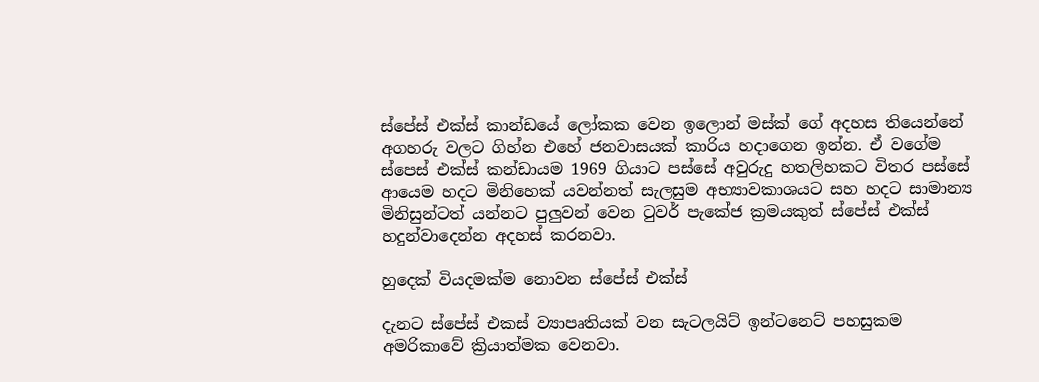ස්පේස් එක්ස් කාන්ඩයේ ලෝකක වෙන ඉලොන් මස්ක් ගේ අදහස තියෙන්නේ අගහරු වලට ගිහ්න එහේ ජනවාසයක් කාරිය හදාගෙන ඉන්න. ඒ වගේම ස්පෙස් එක්ස් කන්ඩායම 1969 ගියාට පස්සේ අවුරුදු හතලිහකට විතර පස්සේ ආයෙම හදට මිනිහෙක් යවන්නත් සැලසුම අභ්‍යාවකාශයට සහ හදට සාමාන්‍ය මිනිසුන්ටත් යන්නට පුලුවන් වෙන ටුවර් පැකේජ ක්‍රමයකුත් ස්පේස් එක්ස් හදුන්වාදෙන්න අදහස් කරනවා.

හුදෙක් වියදමක්ම නොවන ස්පේස් එක්ස්

දැනට ස්පේස් එකස් ව්‍යාපෘතියක් වන සැටලයිට් ඉන්ටනෙට් පහසුකම අමරිකාවේ ක්‍රියාත්මක වෙනවා.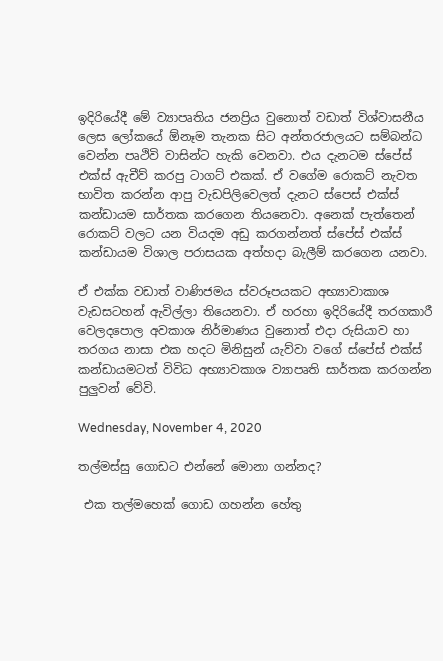ඉදිරියේදී මේ ව්‍යාපෘතිය ජනප්‍රිය වුනොත් වඩාත් විශ්වාසනීය ලෙස ලෝකයේ ඕනෑම තැනක සිට අන්තරජාලයට සම්බන්ධ වෙන්න පෘථිවි වාසින්ට හැකි වෙනවා. එය දැනටම ස්පේස් එක්ස් ඇචීව් කරපු ටාගට් එකක්. ඒ වගේම රොකට් නැවත භාවිත කරන්න ආපු වැඩපිලිවෙලත් දැනට ස්පෙස් එක්ස් කන්ඩායම සාර්තක කරගෙන තියනෙවා. අනෙක් පැත්තෙන් රොකට් වලට යන වියදම අඩු කරගන්නත් ස්පේස් එක්ස් කන්ඩායම විශාල පරාසයක අත්හදා බැලීම් කරගෙන යනවා.

ඒ එක්ක වඩාත් වාණිජමය ස්වරූපයකට අභ්‍යාවාකාශ වැඩසටහන් ඇවිල්ලා තියෙනවා. ඒ හරහා ඉදිරියේදී තරගකාරී වෙලදපොල අවකාශ නිර්මාණය වුනොත් එදා රුසියාව හා තරගය නාසා එක හදට මිනිසුන් යැව්වා වගේ ස්පේස් එක්ස් කන්ඩායමටත් විවිධ අභ්‍යාවකාශ ව්‍යාපෘති සාර්තක කරගන්න පුලුවන් වේවි.

Wednesday, November 4, 2020

තල්මස්සු ගොඩට එන්නේ මොනා ගන්නද?

 එක තල්මහෙක් ගොඩ ගහන්න හේතු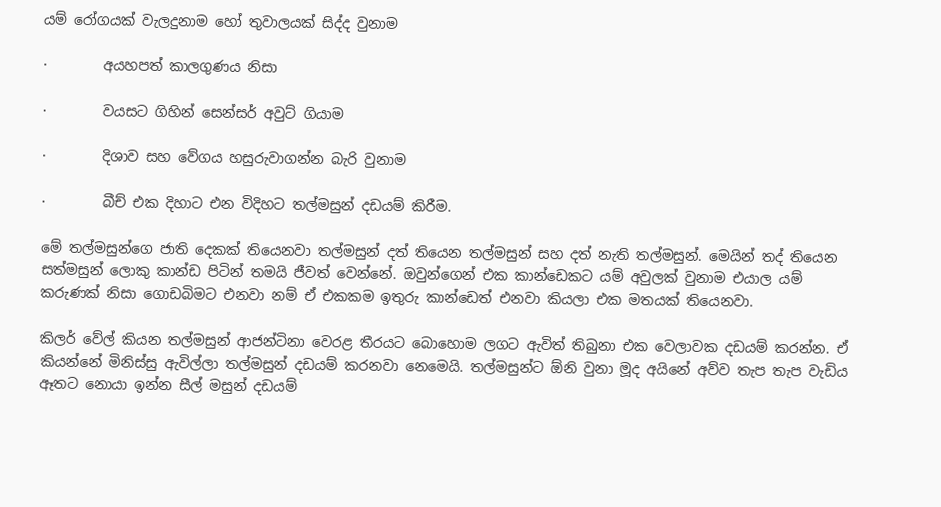යම් රෝගයක් වැලදුනාම හෝ තුවාලයක් සිද්ද වුනාම

·        අයහපත් කාලගුණය නිසා

·        වයසට ගිහින් සෙන්සර් අවුට් ගියාම

·        දිශාව සහ වේගය හසුරුවාගන්න බැරි වුනාම

·        බීච් එක දිහාට එන විදිහට තල්මසුන් දඩයම් කිරීම.

මේ තල්මසුන්ගෙ ජාති දෙකක් තියෙනවා තල්මසුන් දත් තියෙන තල්මසුන් සහ දත් නැති තල්මසුන්. මෙයින් තද් තියෙන සත්මසුන් ලොකු කාන්ඩ පිටින් තමයි ජීවත් වෙන්නේ. ඔවුන්ගෙන් එක කාන්ඩෙකට යම් අවුලක් වුනාම එයාල යම් කරුණක් නිසා ගොඩබිමට එනවා නම් ඒ එකකම ඉතුරු කාන්ඩෙත් එනවා කියලා එක මතයක් තියෙනවා.

කිලර් වේල් කියන තල්මසුන් ආජන්ටිනා වෙරළ තීරයට බොහොම ලගට ඇවිත් තිබුනා එක වෙලාවක දඩයම් කරන්න. ඒ කියන්නේ මිනිස්සු ඇවිල්ලා තල්මසුන් දඩයම් කරනවා නෙමෙයි. තල්මසුන්ට ඕනි වුනා මූද අයිනේ අව්ව තැප තැප වැඩිය ඈතට නොයා ඉන්න සීල් මසුන් දඩයම්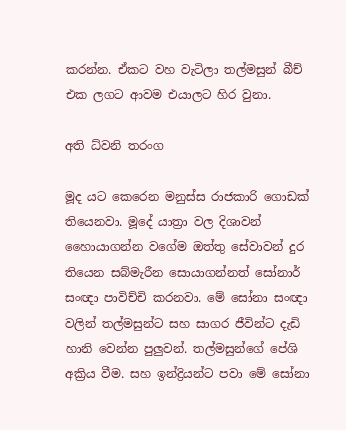කරන්න. ඒකට වහ වැටිලා තල්මසුන් බීච් එක ලගට ආවම එයාලට හිර වුනා.

අති ධ්වනි තරංග

මූද යට කෙරෙන මනුස්ස රාජකාරි ගොඩක් තියෙනවා. මූදේ යාත්‍රා වල දිශාවන් හෛායාගන්න වගේම ඔත්තු සේවාවන් දුර තියෙන සබ්මැරීන සොයාගන්නත් සෝනාර් සංඥා පාවිච්චි කරනවා. මේ සෝනා සංඥා වලින් තල්මසුන්ට සහ සාගර ජීවින්ට දැඩි හානි වෙන්න පුලුවන්. තල්මසුන්ගේ පේශි අක්‍රිය වීම. සහ ඉන්ද්‍රියන්ට පවා මේ සෝනා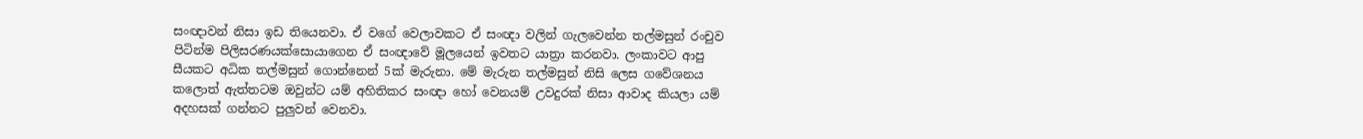සංඥාවන් නිසා ඉඩ තියෙනවා. ඒ වගේ වෙලාවකට ඒ සංඥා වලින් ගැලවෙන්න තල්මසුන් රංචුව පිටින්ම පිලිසරණයක්සොයාගෙන ඒ සංඥාවේ මූලයෙන් ඉවතට යාත්‍රා කරනවා. ලංකාවට ආපු සීයකට අධික තල්මසුන් ගොන්නෙන් 5ක් මැරුනා. මේ මැරුන තල්මසුන් නිසි ලෙස ගවේශනය කලොත් ඇත්තටම ඔවුන්ට යම් අහිතිකර සංඥා හෝ වෙනයම් උවදුරක් නිසා ආවාද කියලා යම් අදහසක් ගන්නට පුලුවන් වෙනවා.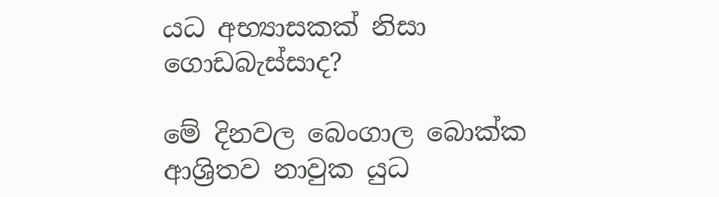යධ අභ්‍යාසකක් නිසා ගොඩබැස්සාද?

මේ දිනවල බෙංගාල බොක්ක ආශ්‍රිතව නාවුක යුධ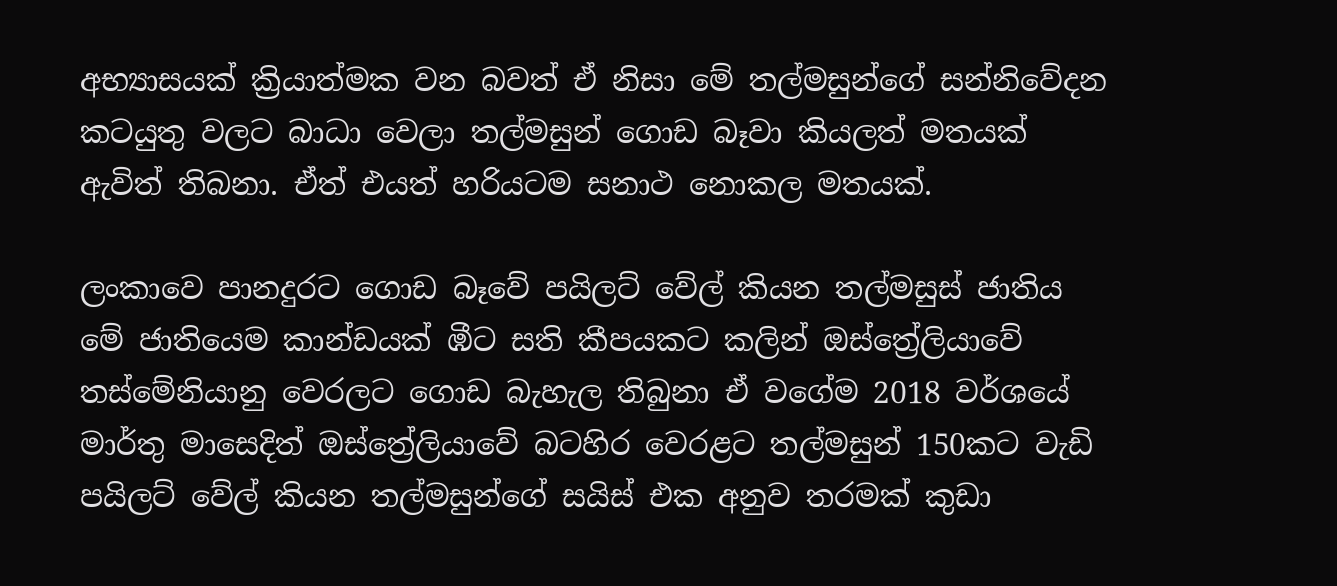අභ්‍යාසයක් ක්‍රියාත්මක වන බවත් ඒ නිසා මේ තල්මසුන්ගේ සන්නිවේදන කටයුතු වලට බාධා වෙලා තල්මසුන් ගොඩ බෑවා කියලත් මතයක් ඇවිත් තිබනා. ඒත් එයත් හරියටම සනාථ නොකල මතයක්.

ලංකාවෙ පානදුරට ගොඩ බෑවේ පයිලට් වේල් කියන තල්මසුස් ජාතිය මේ ජාතියෙම කාන්ඩයක් ඹීට සති කීපයකට කලින් ඔස්ත්‍රේලියාවේ තස්මේනියානු වෙරලට ගොඩ බැහැල තිබුනා ඒ වගේම 2018 වර්ශයේ මාර්තු මාසෙදිත් ඔස්ත්‍රේලියාවේ බටහිර වෙරළට තල්මසුන් 150කට වැඩි පයිලට් වේල් කියන තල්මසුන්ගේ සයිස් එක අනුව තරමක් කුඩා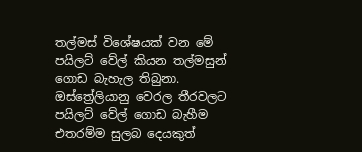තල්මස් විශේෂයක් වන මේ පයිලට් වේල් කියන තල්මසුන් ගොඩ බැහැල තිබුනා. ඔස්ත්‍රේලියානු වෙරල තීරවලට පයිලට් වේල් ගොඩ බැහීම එතරම්ම සුලබ දෙයකුත්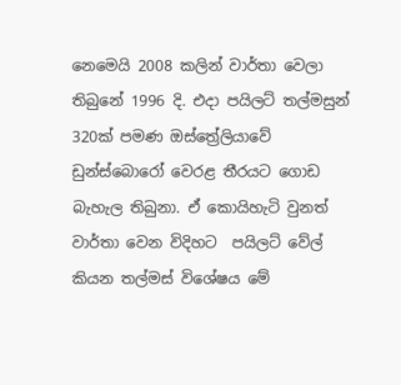නෙමෙයි 2008 කලින් වාර්තා වෙලා තිබුනේ 1996 දි. එදා පයිලට් තල්මසුන් 320ක් පමණ ඔස්ත්‍රේලියාවේ ඩුන්ස්බොරෝ වෙරළ තීරයට ගොඩ බැහැල තිබුනා. ඒ කොයිහැටි වුනත් වාර්තා වෙන විදිහට  පයිලට් වේල්  කියන තල්මස් විශේෂය මේ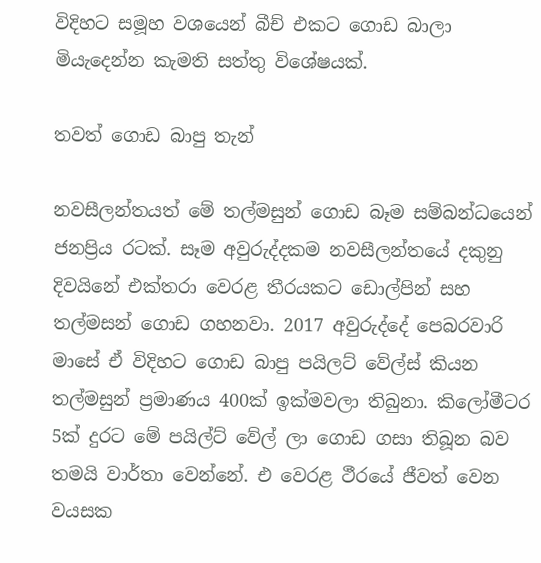විදිහට සමූහ වශයෙන් බීච් එකට ගොඩ බාලා මියැදෙන්න කැමති සත්තු විශේෂයක්.

තවත් ගොඩ බාපු තැන්

නවසීලන්තයත් මේ තල්මසුන් ගොඩ බෑම සම්බන්ධයෙන් ජනප්‍රිය රටක්. සෑම අවුරුද්දකම නවසීලන්තයේ දකුනු දිවයිනේ එක්තරා වෙරළ තීරයකට ඩොල්පින් සහ තල්මසන් ගොඩ ගහනවා. 2017 අවුරුද්දේ පෙබරවාරි මාසේ ඒ විදිහට ගොඩ බාපු පයිලට් වේල්ස් කියන තල්මසුන් ප්‍රමාණය 400ක් ඉක්මවලා තිබුනා. කිලෝමීටර 5ක් දුරට මේ පයිල්ට් වේල් ලා ගොඩ ගසා තිබූන බව තමයි වාර්තා වෙන්නේ. එ වෙරළ ථීරයේ ජීවත් වෙන වයසක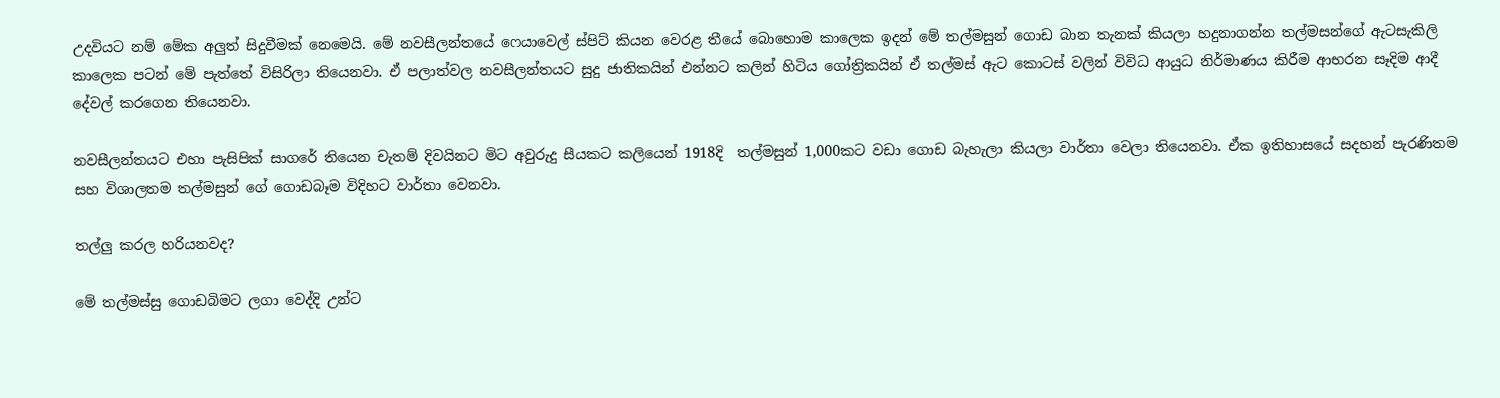උදවියට නම් මේක අලුත් සිදුවීමක් නෙමෙයි. මේ නවසීලන්තයේ ෆෙයාවෙල් ස්පිට් කියන වෙරළ තීයේ බොහොම කාලෙක ඉදන් මේ තල්මසුන් ගොඩ බාන තැනක් කියලා හදුනාගන්න තල්මසන්ගේ ඇටසැකිලි කාලෙක පටන් මේ පැත්තේ විසිරිලා තියෙනවා. ඒ පලාත්වල නවසීලන්තයට සුදු ජාතිකයින් එන්නට කලින් හිටිය ගෝත්‍රිකයින් ඒ තල්මස් ඇට කොටස් වලින් විවිධ ආයුධ නිර්මාණය කිරීම ආභරන සෑදිම ආදී දේවල් කරගෙන තියෙනවා.

නවසීලන්තයට එහා පැසිපික් සාගරේ තියෙන චැතම් දිවයිනට මිට අවුරුදු සීයකට කලියෙන් 1918දි  තල්මසුන් 1,000කට වඩා ගොඩ බැහැලා කියලා වාර්තා වෙලා තියෙනවා. ඒක ඉතිහාසයේ සදහන් පැරණිතම සහ විශාලතම තල්මසුන් ගේ ගොඩබෑම විදිහට වාර්තා වෙනවා.

තල්ලු කරල හරියනවද?

මේ තල්මස්සු ගොඩබිමට ලගා වෙද්දි උන්ට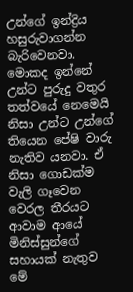උන්ගේ ඉන්ද්‍රිය හසුරුවාගන්න බැරිවෙනවා. මොකද ඉන්නේ උන්ට පුරුදු වතුර තත්වයේ නෙමෙයි නිසා උන්ට උන්ගේ තියෙන පේෂි වාරු නැතිව යනවා. ඒ නිසා ගොඩක්ම වැලි ගෑවෙන වෙරල තීරයට ආවාම ආයේ මිනිස්සුන්ගේ සහායක් නැතුව මේ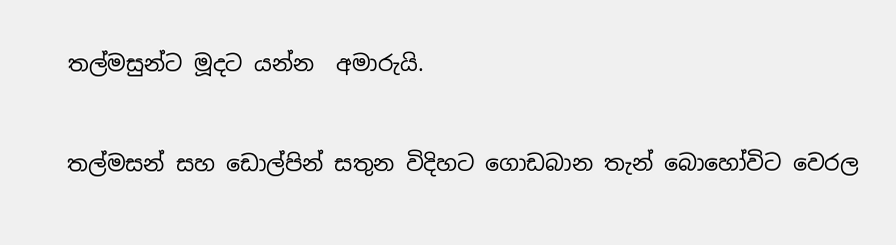තල්මසුන්ට මූදට යන්න  අමාරුයි.

තල්මසන් සහ ඩොල්පින් සතුන විදිහට ගොඩබාන තැන් බොහෝවිට වෙරල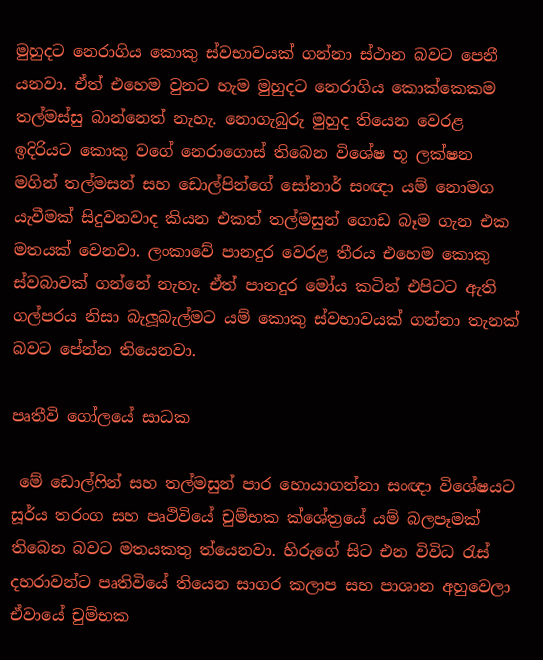මුහුදට නෙරාගිය කොකු ස්වභාවයක් ගන්නා ස්ථාන බවට පෙනී යනවා. ඒත් එහෙම වුනට හැම මුහුදට නෙරාගිය කොක්කෙකම තල්මස්සු බාන්නෙත් නැහැ. නොගැබුරු මුහුද තියෙන වෙරළ ඉදිරියට කොකු වගේ නෙරාගොස් තිබෙන විශේෂ භූ ලක්ෂන මගින් තල්මසන් සහ ඩොල්පින්ගේ සෝනාර් සංඥා යම් නොමග යැවීමක් සිදුවනවාද කියන එකත් තල්මසුන් ගොඩ බෑම ගැන එක මතයක් වෙනවා. ලංකාවේ පානදුර වෙරළ තීරය එහෙම කොකු ස්වබාවක් ගන්නේ නැහැ. ඒත් පානදුර මෝය කටින් එපිටට ඇති ගල්පරය නිසා බැලූබැල්මට යම් කොකු ස්වභාවයක් ගන්නා තැනක් බවට පේන්න තියෙනවා.

පෘතීවි ගෝලයේ සාධක

 මේ ඩොල්ෆින් සහ තල්මසුන් පාර හොයාගන්නා සංඥා විශේෂයට සූර්ය තරංග සහ පෘථිවියේ චුම්භක ක්ශේත්‍රයේ යම් බලපෑමක් තිබෙන බවට මතයකතු ත්යෙනවා. හිරුගේ සිට එන විවිධ රැස් දහරාවන්ට පෘතිවියේ තියෙන සාගර කලාප සහ පාශාන අහුවෙලා ඒවායේ චුම්භක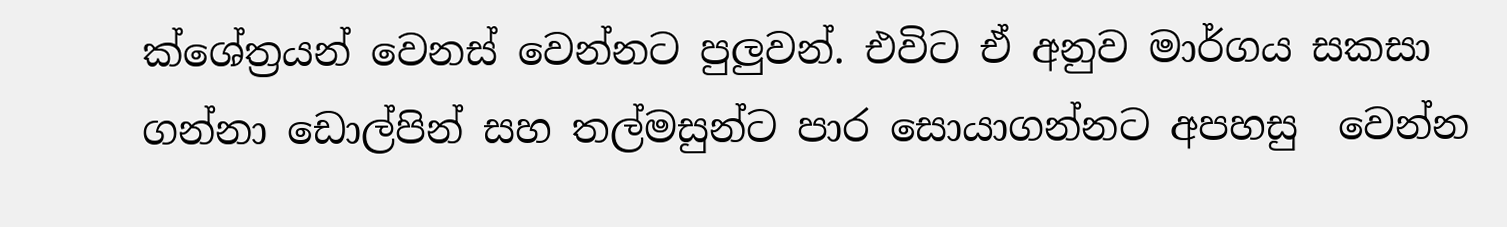ක්ශේත්‍රයන් වෙනස් වෙන්නට පුලුවන්. එවිට ඒ අනුව මාර්ගය සකසා ගන්නා ඩොල්පින් සහ තල්මසුන්ට පාර සොයාගන්නට අපහසු  වෙන්න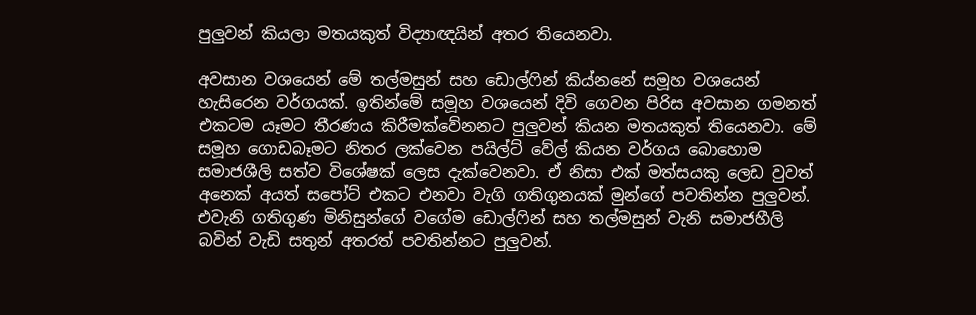පුලුවන් කියලා මතයකුත් විද්‍යාඥයින් අතර තියෙනවා.

අවසාන වශයෙන් මේ තල්මසුන් සහ ඩොල්ෆින් කිය්නනේ සමූහ වශයෙන් හැසිරෙන වර්ගයක්. ඉතින්මේ සමූහ වශයෙන් දිවි ගෙවන පිරිස අවසාන ගමනත් එකටම යෑමට තීරණය කිරීමක්වේනනට පුලුවන් කියන මතයකුත් තියෙනවා. මේ සමූහ ගොඩබෑමට නිතර ලක්වෙන පයිල්ට් වේල් කියන වර්ගය බොහොම සමාජශීලි සත්ව විශේෂක් ලෙස දැක්වෙනවා. ඒ නිසා එක් මත්සයකු ලෙඩ වුවත් අනෙක් අයත් සපෝට් එකට එනවා වැගි ගතිගුනයක් මුන්ගේ පවතින්න පුලුවන්. එවැනි ගතිගුණ මිනිසුන්ගේ වගේම ඩොල්ෆින් සහ තල්මසුන් වැනි සමාජහීලි බවින් වැඩි සතුන් අතරත් පවතින්නට පුලුවන්.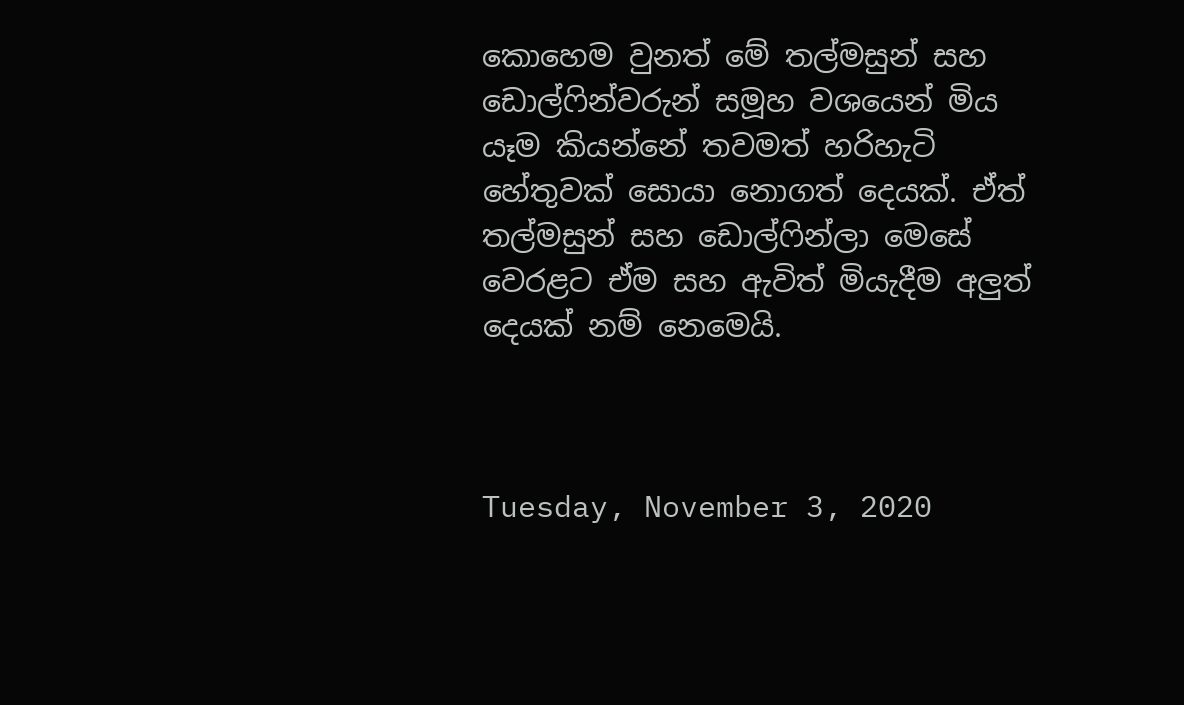කොහෙම වුනත් මේ තල්මසුන් සහ ඩොල්ෆින්වරුන් සමූහ වශයෙන් මිය යෑම කියන්නේ තවමත් හරිහැටි හේතුවක් සොයා නොගත් දෙයක්. ඒත් තල්මසුන් සහ ඩොල්ෆින්ලා මෙසේ වෙරළට ඒම සහ ඇවිත් මියැදීම අලුත් දෙයක් නම් නෙමෙයි.



Tuesday, November 3, 2020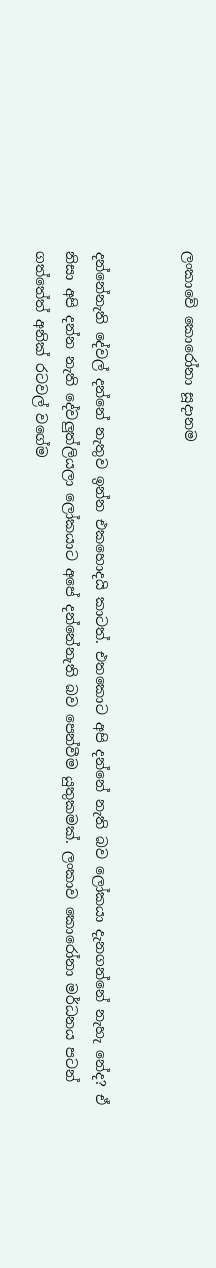ලංකාවේ කොරෝනා සූදානම


දන්නේනැති දේවල් දන්නේ නැතුව ඉන්න එකහොදයි කාටත්. එතකොට අපි දන්නේ නැති බව ලෝකයා දැනගන්නේ නැහැ නේද? ඒ නිසා අපි දන්න නැති දේවලුත්ලියලා ලෝකයාට අපේ දන්නේනැති බව පෙන්වීම යුතුකමක්. ලංකාව කොරෝනා මර්ධනය පටන් ගත්තේත් අනික් රටවල් වගේම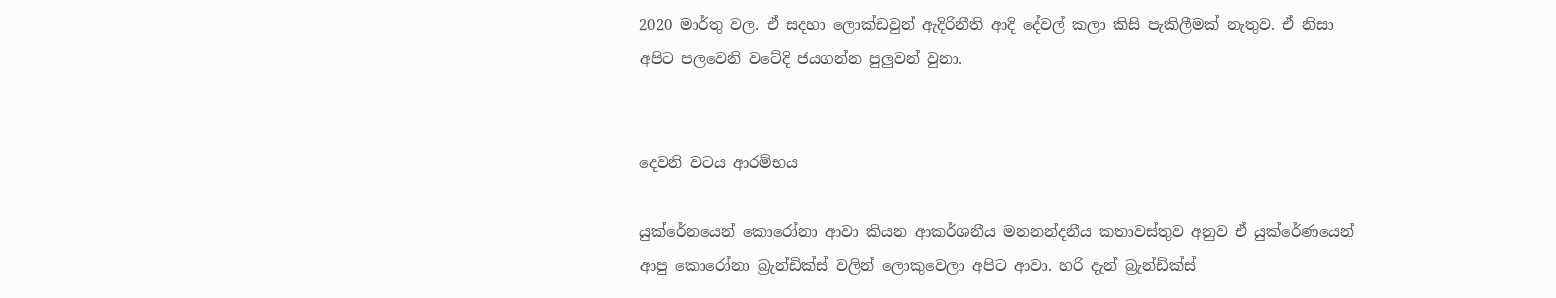2020 මාර්තු වල. ඒ සදහා ලොක්ඩවුන් ඇදිරිනීති ආදි දේවල් කලා කිසි පැකිලීමක් නැතුව. ඒ නිසා අපිට පලවෙනි වටේදි ජයගන්න පුලුවන් වුනා.


දෙවනි වටය ආරම්භය

යුක්රේනයෙන් කොරෝනා ආවා කියන ආකර්ශනීය මනනන්දනීය කතාවස්තුව අනුව ඒ යුක්රේණයෙන් ආපු කොරෝනා බ්‍රැන්ඩික්ස් වලින් ලොකුවෙලා අපිට ආවා. හරි දැන් බ්‍රැන්ඩික්ස්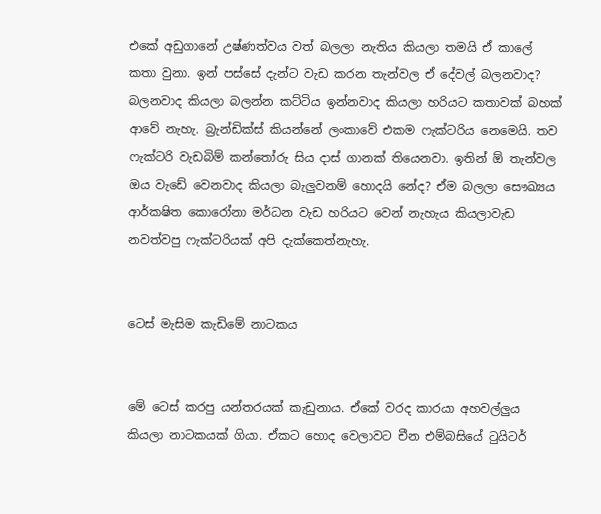එකේ අඩුගානේ උෂ්ණත්වය වත් බලලා නැතිය කියලා තමයි ඒ කාලේ කතා වුනා. ඉන් පස්සේ දැන්ට වැඩ කරන තැන්වල ඒ දේවල් බලනවාද? බලනවාද කියලා බලන්න කට්ටිය ඉන්නවාද කියලා හරියට කතාවක් බහක් ආවේ නැහැ. බ්‍රැන්ඩික්ස් කියන්නේ ලංකාවේ එකම ෆැක්ටරිය නෙමෙයි. තව ෆැක්ටරි වැඩබිම් කන්තෝරු සිය දාස් ගානක් තියෙනවා. ඉතින් ඕ තැන්වල ඔය වැඩේ වෙනවාද කියලා බැලුවනම් හොදයි නේද? ඒම බලලා සෞඛ්‍යය ආර්කෂිත කොරෝනා මර්ධන වැඩ හරියට වෙන් නැහැය කියලාවැඩ නවත්වපු ෆැක්ටරියක් අපි දැක්කෙත්නැහැ.


ටෙස් මැසිම කැඩිමේ නාටකය


මේ ටෙස් කරපු යන්තරයක් කැඩුනාය. ඒකේ වරද කාරයා අහවල්ලුය කියලා නාටකයක් ගියා. ඒකට හොද වෙලාවට චීන එම්බසියේ ටුයිටර්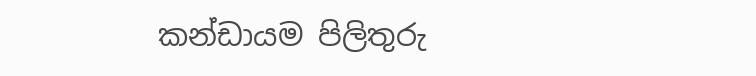කන්ඩායම පිලිතුරු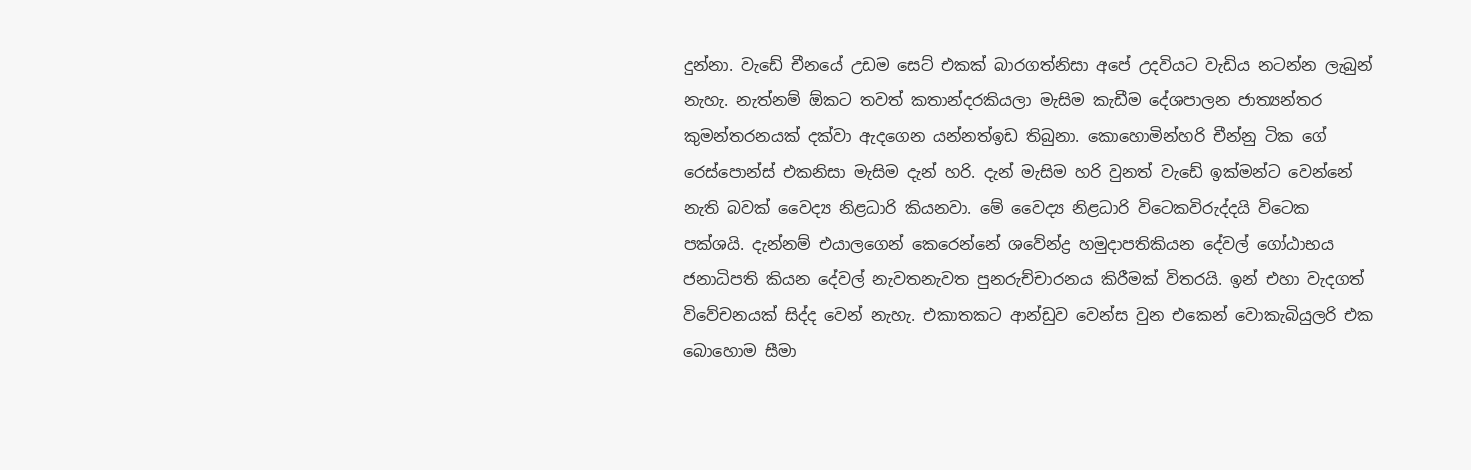දුන්නා. වැඩේ චීනයේ උඩම සෙට් එකක් බාරගත්නිසා අපේ උදවියට වැඩිය නටන්න ලැබුන් නැහැ. නැත්නම් ඕකට තවත් කතාන්දරකියලා මැසිම කැඩීම දේශපාලන ජාත්‍යන්තර කුමන්තරනයක් දක්වා ඇදගෙන යන්නත්ඉඩ තිබුනා. කොහොමින්හරි චීන්නු ටික ගේ රෙස්පොන්ස් එකනිසා මැසිම දැන් හරි. දැන් මැසිම හරි වුනත් වැඩේ ඉක්මන්ට වෙන්නේ නැති බවක් වෛද්‍ය නිළධාරි කියනවා. මේ වෛද්‍ය නිළධාරි විටෙකවිරුද්දයි විටෙක පක්ශයි. දැන්නම් එයාලගෙන් කෙරෙන්නේ ශවේන්ද්‍ර හමුදාපතිකියන දේවල් ගෝඨාභය ජනාධිපති කියන දේවල් නැවතනැවත පුනරුච්චාරනය කිරීමක් විතරයි. ඉන් එහා වැදගත් විවේචනයක් සිද්ද වෙන් නැහැ. එකාතකට ආන්ඩුව වෙන්ස වුන එකෙන් වොකැබියුලරි එක බොහොම සීමා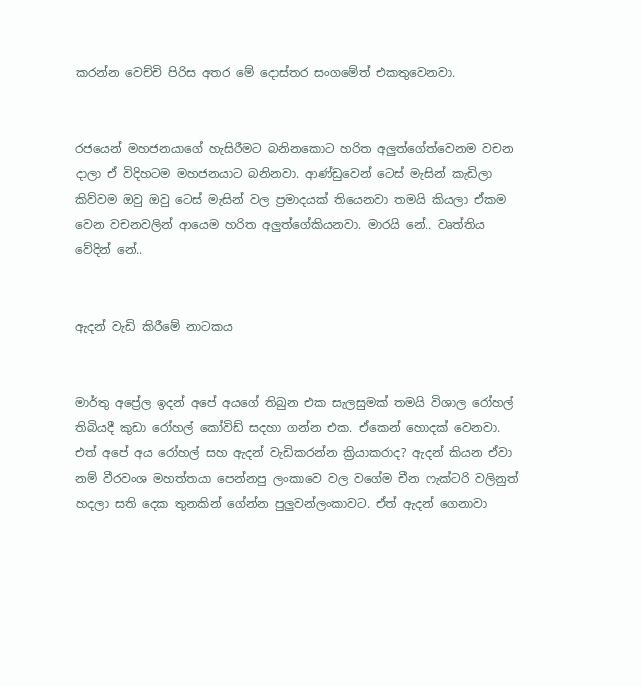කරන්න වෙච්චි පිරිස අතර මේ දොස්තර සංගමේත් එකතුවෙනවා.


රජයෙන් මහජනයාගේ හැසිරීමට බනිනකොට හරිත අලුත්ගේත්වෙනම වචන දාලා ඒ විදිහටම මහජනයාට බනිනවා. ආණ්ඩුවෙන් ටෙස් මැසින් කැඩිලා කිව්වම ඔවු ඔවු ටෙස් මැසින් වල ප්‍රමාදයක් තියෙනවා තමයි කියලා ඒකම වෙන වචනවලින් ආයෙම හරිත අලුත්ගේකියනවා. මාරයි නේ.. වෘත්තිය වේදින් නේ..


ඇදන් වැඩි කිරීමේ නාටකය


මාර්තු අප්‍රේල ඉදන් අපේ අයගේ තිබුන එක සැලසුමක් තමයි විශාල රෝහල් තිබියදී කුඩා රෝහල් කෝවිඩ් සදහා ගන්න එක. ඒකෙන් හොදක් වෙනවා. එත් අපේ අය රෝහල් සහ ඇදන් වැඩිකරන්න ක්‍රියාකරාද? ඇදන් කියන ඒවා නම් වීරවංශ මහත්තයා පෙන්නපු ලංකාවෙ වල වගේම චීන ෆැක්ටරි වලිනුත් හදලා සති දෙක තුනකින් ගේන්න පුලුවන්ලංකාවට. ඒත් ඇදන් ගෙනාවා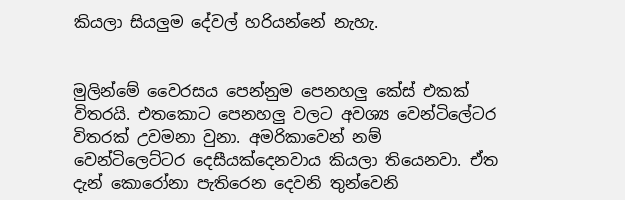කියලා සියලුම දේවල් හරියන්නේ නැහැ.


මුලින්මේ වෛරසය පෙන්නුම පෙනහලු කේස් එකක් විතරයි. එතකොට පෙනහලු වලට අවශ්‍ය වෙන්ටිලේටර විතරක් උවමනා වුනා. අමරිකාවෙන් නම් වෙන්ටිලෙට්ටර දෙසීයක්දෙනවාය කියලා තියෙනවා. ඒත දැන් කොරෝනා පැතිරෙන දෙවනි තුන්වෙනි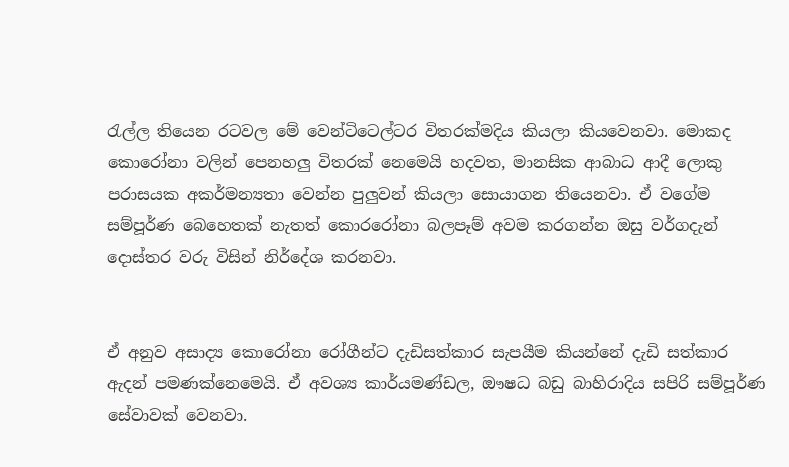රැල්ල තියෙන රටවල මේ වෙන්ටිටෙල්ටර විතරක්මදිය කියලා කියවෙනවා. මොකද කොරෝනා වලින් පෙනහලු විතරක් නෙමෙයි හදවත, මානසික ආබාධ ආදී ලොකු පරාසයක අකර්මන්‍යතා වෙන්න පුලුවන් කියලා සොයාගන තියෙනවා. ඒ වගේම සම්පූර්ණ බෙහෙතක් නැතත් කොරරෝනා බලපෑම් අවම කරගන්න ඔසු වර්ගදැන් දොස්තර වරු විසින් නිර්දේශ කරනවා.


ඒ අනුව අසාද්‍ය කොරෝනා රෝගීන්ට දැඩිසත්කාර සැපයීම කියන්නේ දැඩි සත්කාර ඇදන් පමණක්නෙමෙයි. ඒ අවශ්‍ය කාර්යමණ්ඩල, ඖෂධ බඩු බාහිරාදිය සපිරි සම්පූර්ණ සේවාවක් වෙනවා.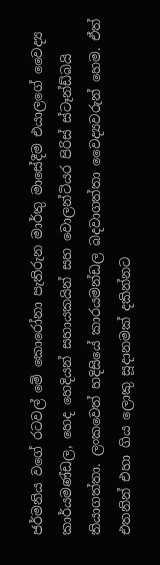ජර්මනිය වගේ රටවල් මේ කොරෝනා පැතිරුන මාර්තු මාසේදීම එයාලගේ වෛද්‍ය කාර්යමණ්ඩල, හෙද හෙදියන් සහායකයින් සහ වොලන්ටියර පිරිස් ස්ටෑන්ඩ්බයි තියාගත්තා. ලංකවෙත් හදිසියේ කාරයමන්ඩල බදවාගත්තා වෛද්‍යවරුන් හෙම. ඒත් එතනින් එහා ගිය ලොකු සූදානමක් දකින්නට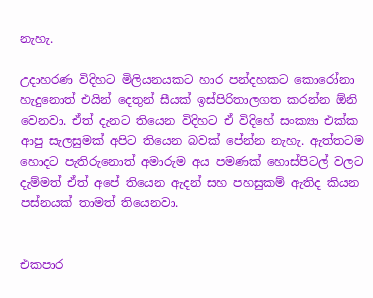නැහැ.

උදාහරණ විදිහට මිලියනයකට හාර පන්දහකට කොරෝනා හැදුනොත් එයින් දෙතුන් සීයක් ඉස්පිරිතාලගත කරන්න ඕනි වෙනවා. ඒත් දැනට තියෙන විදිහට ඒ විදිහේ සංක්‍යා එක්ක ආපු සැලසුමක් අපිට තියෙන බවක් පේන්න නැහැ. ඇත්තටම හොදට පැතිරුනොත් අමාරුම අය පමණක් හොස්පිටල් වලට දැම්මත් ඒත් අපේ තියෙන ඇදන් සහ පහසුකම් ඇතිද කියන පස්නයක් තාමත් තියෙනවා.


එකපාර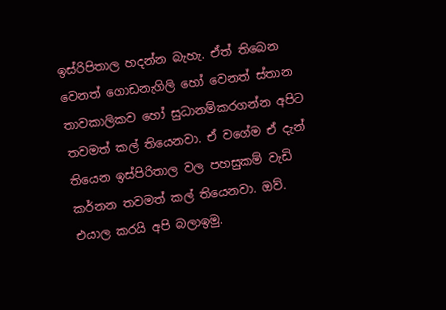ඉස්රිපිතාල හදන්න බැහැ. ඒත් තිබෙන වෙනත් ගොඩනැගිලි හෝ වෙනත් ස්තාන තාවකාලිකව හෝ සුධානම්කරගන්න අපිට තවමත් කල් තියෙනවා. ඒ වගේම ඒ දැන් තියෙන ඉස්පිරිතාල වල පහසුකම් වැඩි කර්නන තවමත් කල් තියෙනවා. ඔව්. එයාල කරයි අපි බලාඉමු.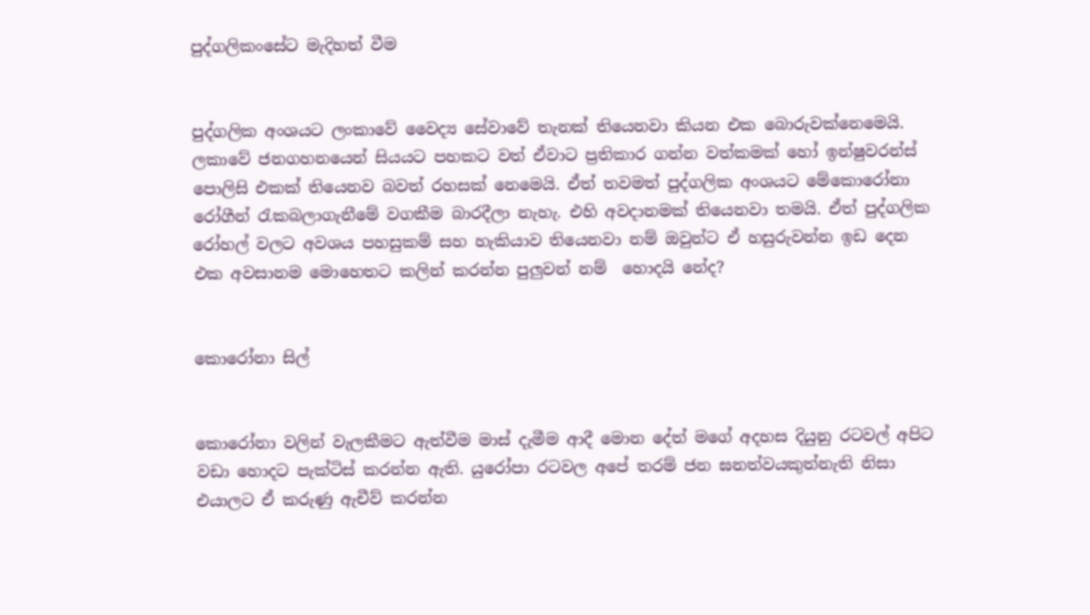පුද්ගලිකංසේට මැදිහත් වීම


පුද්ගලික අංශයට ලංකාවේ වෛද්‍ය සේවාවේ තැනක් තියෙනවා කියන එක බොරුවක්නෙමෙයි. ලකාවේ ජනගහනයෙන් සියයට පහකට වත් ඒවාට ප්‍රතිකාර ගන්න වත්කමක් හෝ ඉන්ෂුවරන්ස් පොලිසි එකක් තියෙනව බවත් රහසක් නෙමෙයි. ඒත් තවමත් පුද්ගලික අංශයට මේකොරෝනා රෝගීන් රැකබලාගැනීමේ වගකීම බාරදීලා නැහැ. එහි අවදානමක් තියෙනවා තමයි. ඒත් පුද්ගලික රෝහල් වලට අවශය පහසුකම් සහ හැකියාව තියෙනවා නම් ඔවුන්ට ඒ හසුරුවන්න ඉඩ දෙන එක අවසානම මොහෙතට කලින් කරන්න පුලුවන් නම්  හොදයි නේද?


කොරෝනා සිල්


කොරෝනා වලින් වැලකීමට ඇත්වීම මාස් දැමීම ආදී මොන දේත් මගේ අදහස දියුනු රටවල් අපිට වඩා හොදට පැක්ටිස් කරන්න ඇති. යුරෝපා රටවල අපේ තරම් ජන ඝනත්වයකුත්නැති නිසා එයාලට ඒ කරුණු ඇචීව් කරන්න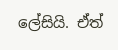ලේසියි. ඒත්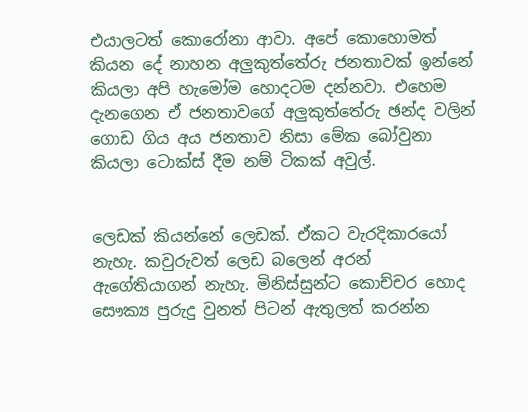එයාලටත් කොරෝනා ආවා. අපේ කොහොමත් කියන දේ නාහන අලුකුත්තේරු ජනතාවක් ඉන්නේ කියලා අපි හැමෝම හොදටම දන්නවා. එහෙම දැනගෙන ඒ ජනතාවගේ අලුකුත්තේරු ඡන්ද වලින් ගොඩ ගිය අය ජනතාව නිසා මේක බෝවුනා කියලා ටොක්ස් දීම නම් ටිකක් අවුල්.


ලෙඩක් කියන්නේ ලෙඩක්. ඒකට වැරදිකාරයෝ නැහැ. කවුරුවත් ලෙඩ බලෙන් අරන් ඇගේතියාගන් නැහැ. මිනිස්සුන්ට කොච්චර හොද සෞක්‍ය පුරුදු වුනත් පිටන් ඇතුලත් කරන්න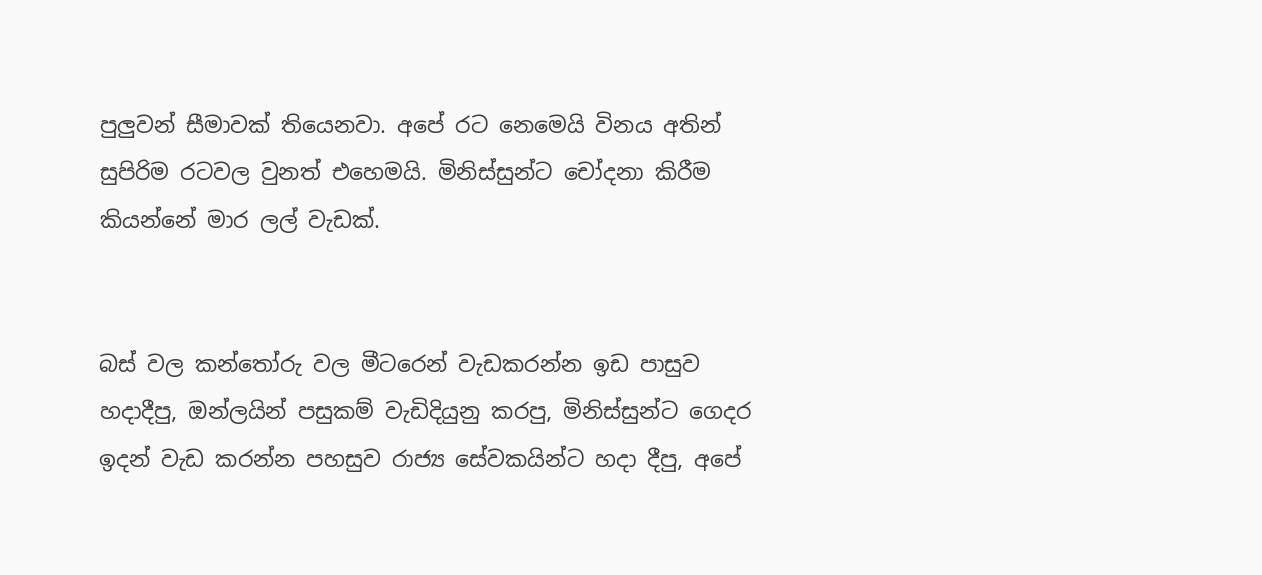පුලුවන් සීමාවක් තියෙනවා. අපේ රට නෙමෙයි විනය අතින් සුපිරිම රටවල වුනත් එහෙමයි. මිනිස්සුන්ට චෝදනා කිරීම කියන්නේ මාර ලල් වැඩක්.


බස් වල කන්තෝරු වල මීටරෙන් වැඩකරන්න ඉඩ පාසුව හදාදීපු, ඔන්ලයින් පසුකම් වැඩිදියුනු කරපු, මිනිස්සුන්ට ගෙදර ඉදන් වැඩ කරන්න පහසුව රාජ්‍ය සේවකයින්ට හදා දීපු, අපේ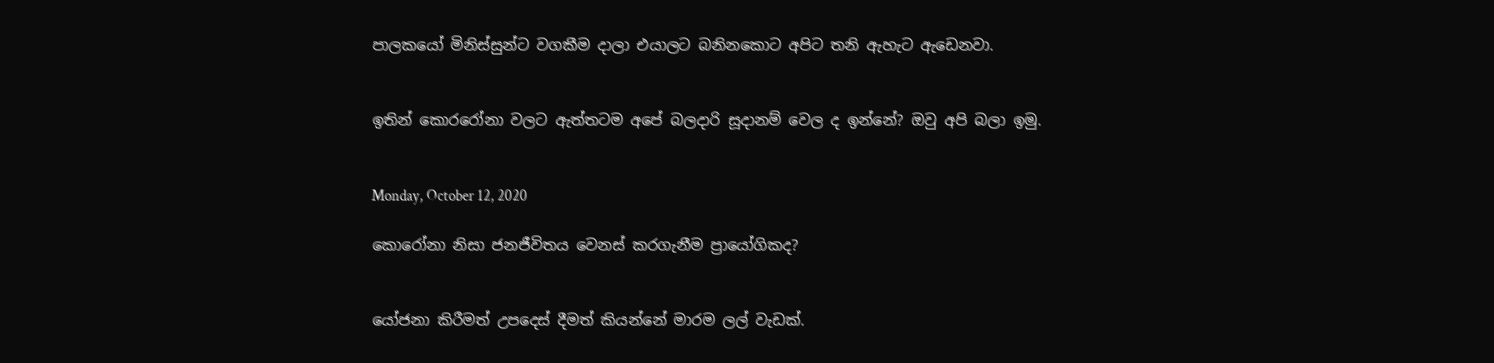පාලකයෝ මිනිස්සුන්ට වගකීම දාලා එයාලට බනිනකොට අපිට තනි ඇහැට ඇඩෙනවා.


ඉතින් කොරරෝනා වලට ඇත්තටම අපේ බලදාරි සූදානම් වෙල ද ඉන්නේ? ඔවු අපි බලා ඉමු.


Monday, October 12, 2020

කොරෝනා නිසා ජනජීවිතය වෙනස් කරගැනීම ප්‍රායෝගිකද?


යෝජනා කිරීමත් උපදෙස් දීමත් කියන්නේ මාරම ලල් වැඩක්.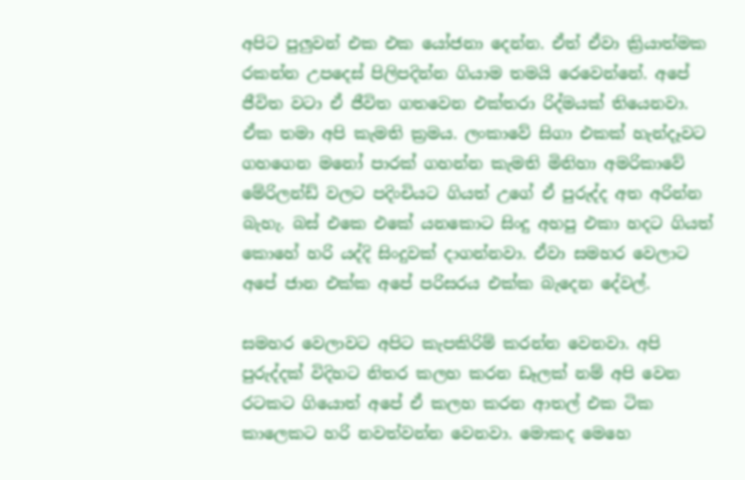අපිට පුලුවන් එක එක යෝජනා දෙන්න. ඒත් ඒවා ක්‍රියාත්මක රකන්න උපදෙස් පිලිපදින්න ගියාම තමයි රෙවෙන්නේ. අපේ ජීවිත වටා ඒ ජීවිත ගතවෙන එක්තරා රිද්මයක් තියෙනවා. ඒක තමා අපි කැමති ක්‍රමය. ලංකාවේ සිගා එකක් හැන්දෑවට ගහගෙන මනෝ පාරක් ගහන්න කැමති මිනිහා අමරිකාවේ මේරිලන්ඩ් වලට පදිංචියට ගියත් උගේ ඒ පුරුද්ද අත අරින්න බැහැ. බස් එකෙ එකේ යනකොට සිංදු අහපු එකා හදට ගියත් කොහේ හරි යද්දි සිංදුවක් දාගන්නවා. ඒවා සමහර වෙලාට අපේ ජාන එක්ක අපේ පරිසරය එක්ක බැදෙන දේවල්.

සමහර වෙලාවට අපිට කැපකිරිම් කරන්න වෙනවා. අපි පුරුද්දක් විදිහට නිතර කලහ කරන ඩෑලක් නම් අපි වෙන රටකට ගියොත් අපේ ඒ කලහ කරන ආතල් එක ටික කාලෙකට හරි නවත්වන්න වෙනවා. මොකද මෙහෙ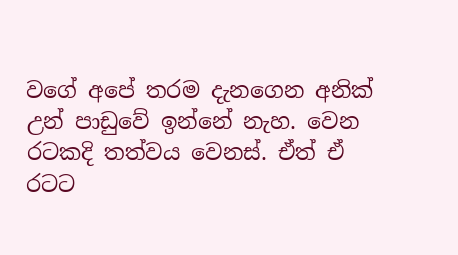වගේ අපේ තරම දැනගෙන අනික් උන් පාඩුවේ ඉන්නේ නැහ. වෙන රටකදි තත්වය වෙනස්. ඒත් ඒ රටට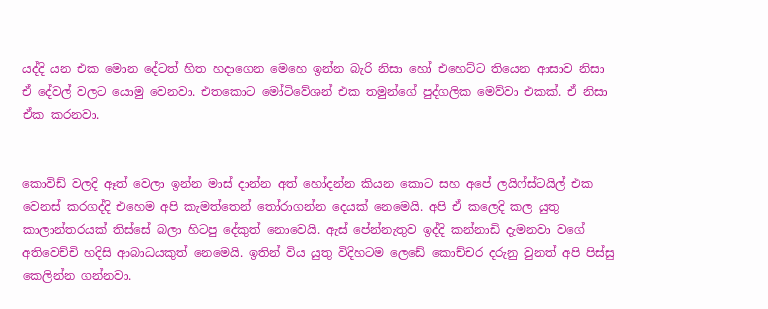යද්දි යන එක මොන දේටත් හිත හදාගෙන මෙහෙ ඉන්න බැරි නිසා හෝ එහෙට්ට තියෙන ආසාව නිසා ඒ දේවල් වලට යොමු වෙනවා. එතකොට මෝටිවේශන් එක තමුන්ගේ පුද්ගලික මෙව්වා එකක්. ඒ නිසා ඒක කරනවා.


කොවිඩ් වලදි ඈත් වෙලා ඉන්න මාස් දාන්න අත් හෝදන්න කියන කොට සහ අපේ ලයිෆ්ස්ටයිල් එක වෙනස් කරගද්දි එහෙම අපි කැමත්තෙන් තෝරාගන්න දෙයක් නෙමෙයි. අපි ඒ කලෙදි කල යුතු කාලාන්තරයක් තිස්සේ බලා හිටපු දේකුත් නොවෙයි. ඇස් පේන්නැතුව ඉද්දි කන්නාඩි දැමනවා වගේ අතිවෙච්චි හදිසි ආබාධයකුත් නෙමෙයි. ඉතින් විය යුතු විදිහටම ලෙඩේ කොච්චර දරුනු වුනත් අපි පිස්සු කෙලින්න ගන්නවා.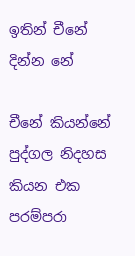ඉතින් චීනේ දින්න නේ

චීනේ කියන්නේ පුද්ගල නිදහස කියන එක පරම්පරා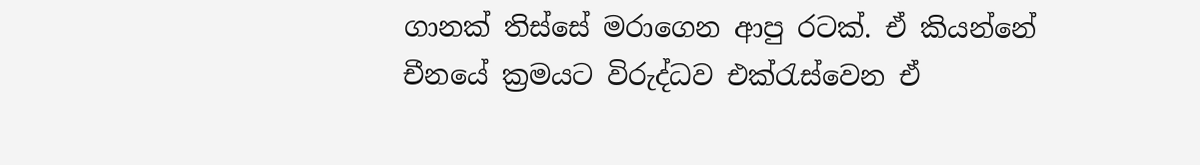ගානක් තිස්සේ මරාගෙන ආපු රටක්. ඒ කියන්නේ චීනයේ ක්‍රමයට විරුද්ධව එක්රැස්වෙන ඒ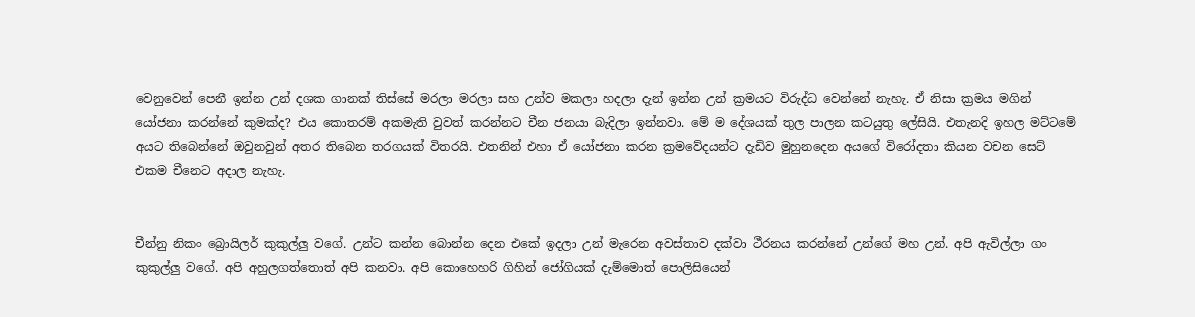වෙනුවෙන් පෙනී ඉන්න උන් දශක ගානක් තිස්සේ මරලා මරලා සහ උන්ව මකලා හදලා දැන් ඉන්න උන් ක්‍රමයට විරුද්ධ වෙන්නේ නැහැ. ඒ නිසා ක්‍රමය මගින් යෝජනා කරන්නේ කුමක්ද? එය කොතරම් අකමැති වුවත් කරන්නට චීන ජනයා බැදිලා ඉන්නවා. මේ ම දේශයක් තුල පාලන කටයුතු ලේසියි. එතැනදි ඉහල මට්ටමේ අයට තිබෙන්නේ ඔවුනවුන් අතර තිබෙන තරගයක් විතරයි. එතනින් එහා ඒ යෝජනා කරන ක්‍රමවේදයන්ට දැඩිව මුහුනදෙන අයගේ විරෝදතා කියන වචන සෙට් එකම චීනෙට අදාල නැහැ.


චීන්නු නිකං බ්‍රොයිලර් කුකුල්ලු වගේ. උන්ට කන්න බොන්න දෙන එකේ ඉදලා උන් මැරෙන අවස්තාව දක්වා ථීරනය කරන්නේ උන්ගේ මහ උන්. අපි ඇවිල්ලා ගං කුකුල්ලු වගේ. අපි අහුලගත්තොත් අපි කනවා. අපි කොහෙහරි ගිහින් ජෝගියක් දැම්මොත් පොලිසියෙන්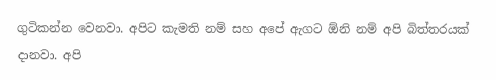ගුටිකන්න වෙනවා. අපිට කැමති නම් සහ අපේ ඇගට ඕනි නම් අපි බිත්තරයක් දානවා. අපි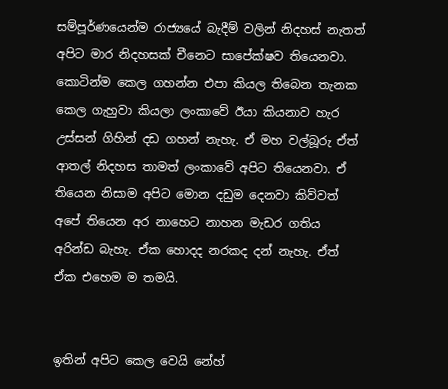සම්පූර්ණයෙන්ම රාජ්‍යයේ බැදීම් වලින් නිදහස් නැතත් අපිට මාර නිදහසක් චීනෙට සාපේක්ෂව තියෙනවා. කොටින්ම කෙල ගහන්න එපා කියල තිබෙන තැනක කෙල ගැහුවා කියලා ලංකාවේ ඊයා කියනාව හැර උස්සන් ගිහින් දඩ ගහන් නැහැ. ඒ මහ වල්බූරු ඒත් ආතල් නිදහස තාමත් ලංකාවේ අපිට තියෙනවා. ඒ තියෙන නිසාම අපිට මොන දඩුම දෙනවා කිව්වත් අපේ තියෙන අර නාහෙට නාහන මැඩර ගතිය අරින්ඩ බැහැ. ඒක හොදද නරකද දන් නැහැ. ඒත් ඒක එහෙම ම තමයි.


ඉතින් අපිට කෙල වෙයි නේහ්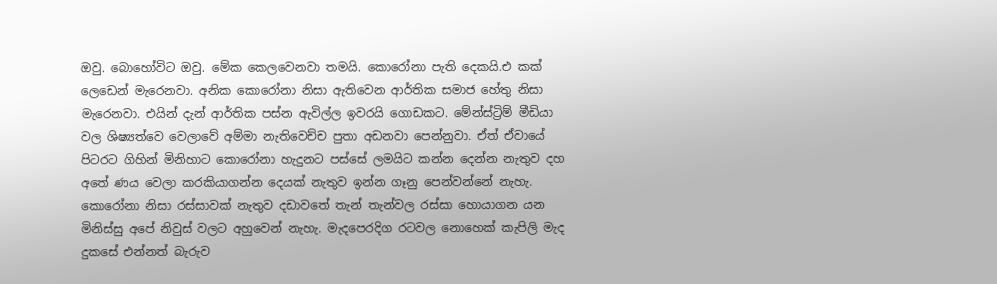ඔවු. බොහෝවිට ඔවු. මේක කෙලවෙනවා තමයි. කොරෝනා පැති දෙකයි.එ කක් ලෙඩෙන් මැරෙනවා. අනික කොරෝනා නිසා ඇතිවෙන ආර්තික සමාජ හේතු නිසා මැරෙනවා. එයින් දැන් ආර්තික පස්න ඇවිල්ල ඉවරයි ගොඩකට. මේන්ස්ට්‍රිම් මීඩියා වල ශිෂ්‍යත්වෙ වෙලාවේ අම්මා නැතිවෙච්ච පුතා අඩනවා පෙන්නුවා. ඒත් ඒවායේ පිටරට ගිහින් මිනිහාට කොරෝනා හැදුනට පස්සේ ලමයිට කන්න දෙන්න නැතුව දහ අතේ ණය වෙලා කරකියාගන්න දෙයක් නැතුව ඉන්න ගෑනු පෙන්වන්නේ නැහැ. කොරෝනා නිසා රස්සාවක් නැතුව දඩාවතේ තැන් තැන්වල රස්සා හොයාගන යන මිනිස්සු අපේ නිවුස් වලට අහුවෙන් නැහැ. මැදපෙරදිග රටවල නොහෙක් කැපිලි මැද දුකසේ එන්නත් බැරුව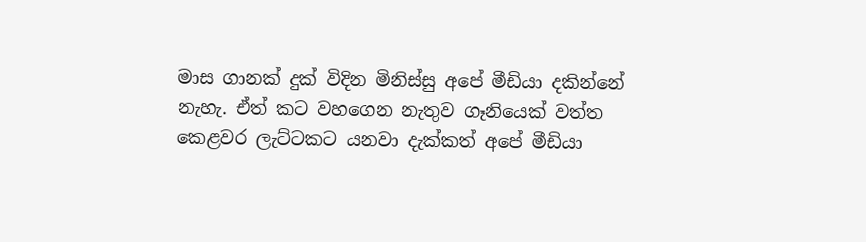මාස ගානක් දුක් විදින මිනිස්සු අපේ මීඩියා දකින්නේ නැහැ. ඒත් කට වහගෙන නැතුව ගෑනියෙක් වත්ත කෙළවර ලැට්ටකට යනවා දැක්කත් අපේ මීඩියා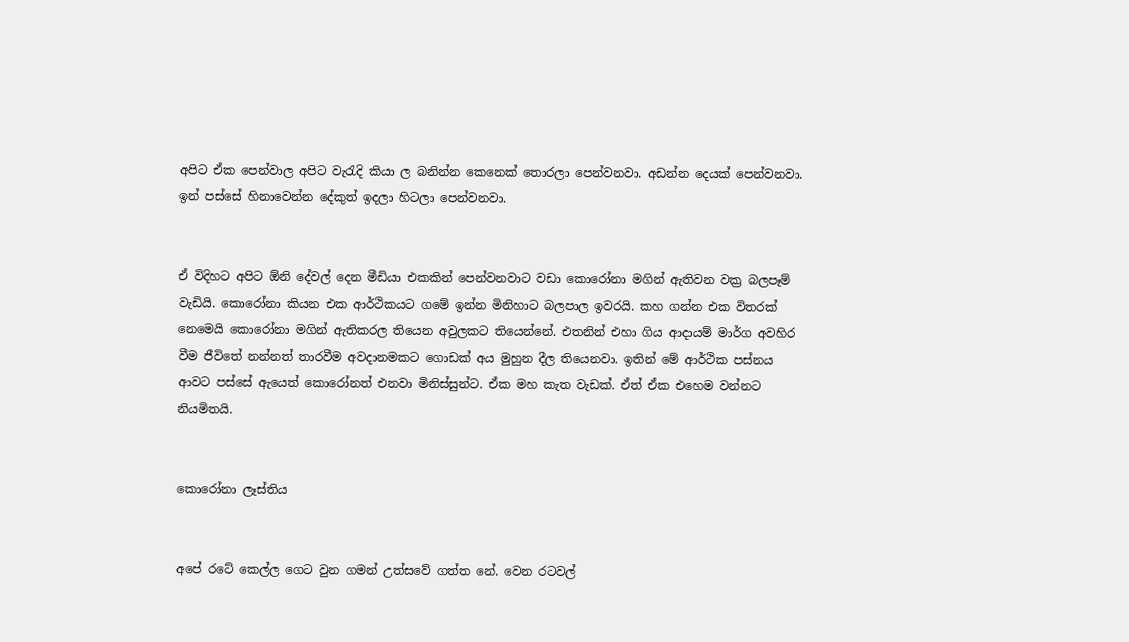අපිට ඒක පෙන්වාල අපිට වැරැදි කියා ල බනින්න කෙනෙක් තොරලා පෙන්වනවා. අඩන්න දෙයක් පෙන්වනවා. ඉන් පස්සේ හිනාවෙන්න දේකුත් ඉදලා හිටලා පෙන්වනවා.


ඒ විදිහට අපිට ඕනි දේවල් දෙන මීඩියා එකකින් පෙන්වනවාට වඩා කොරෝනා මගින් ඇතිවන වක්‍ර බලපෑම් වැඩියි. කොරෝනා කියන එක ආර්ථිකයට ගමේ ඉන්න මිනිහාට බලපාල ඉවරයි. කහ ගන්න එක විතරක් නෙමෙයි කොරෝනා මගින් ඇතිකරල තියෙන අවුලකට තියෙන්නේ. එතනින් එහා ගිය ආදායම් මාර්ග අවහිර වීම ජීවිතේ නන්නත් තාරවීම අවදානමකට ගොඩක් අය මුහුන දීල තියෙනවා. ඉතින් මේ ආර්ථික පස්නය ආවට පස්සේ ඇයෙත් කොරෝනත් එනවා මිනිස්සුන්ට. ඒක මහ කැත වැඩක්. ඒත් ඒක එහෙම වන්නට නියමිතයි.


කොරෝනා ලෑස්තිය


අපේ රටේ කෙල්ල ගෙට වුන ගමන් උත්සවේ ගත්ත නේ. වෙන රටවල්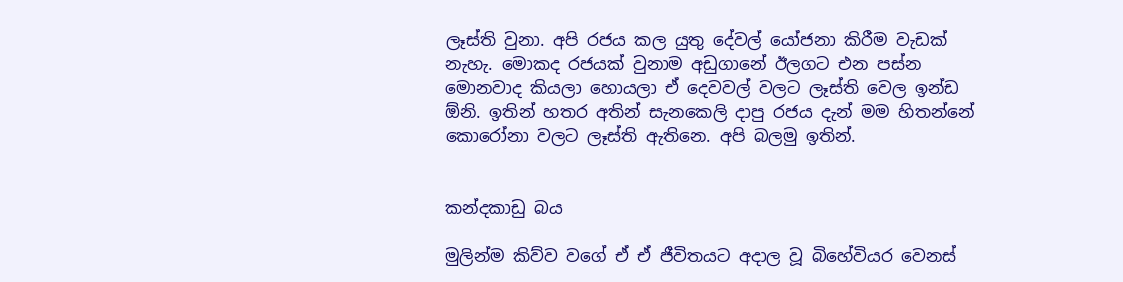ලෑස්ති වුනා. අපි රජය කල යුතු දේවල් යෝජනා කිරීම වැඩක් නැහැ. මොකද රජයක් වුනාම අඩුගානේ ඊලගට එන පස්න මොනවාද කියලා හොයලා ඒ දෙවවල් වලට ලෑස්ති වෙල ඉන්ඩ ඕනි. ඉතින් හතර අතින් සැනකෙලි දාපු රජය දැන් මම හිතන්නේ කොරෝනා වලට ලෑස්ති ඇතිනෙ. අපි බලමු ඉතින්.


කන්දකාඩු බය

මුලින්ම කිව්ව වගේ ඒ ඒ ජීවිතයට අදාල වූ බිහේවියර වෙනස්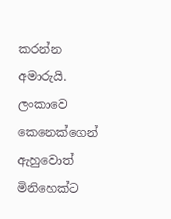කරන්න අමාරුයි. ලංකාවෙ කෙනෙක්ගෙන් ඇහුවොත් මිනිහෙක්ට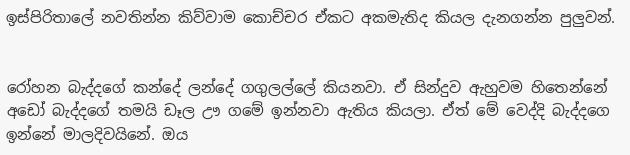ඉස්පිරිතාලේ නවතින්න කිව්වාම කොච්චර ඒකට අකමැතිද කියල දැනගන්න පුලුවන්.


රෝහන බැද්දගේ කන්දේ ලන්දේ ගගුලල්ලේ කියනවා. ඒ සින්දුව ඇහුවම හිතෙන්නේ අඩෝ බැද්දගේ තමයි ඩෑල ඌ ගමේ ඉන්නවා ඇතිය කියලා. ඒත් මේ වෙද්දි බැද්දගෙ ඉන්නේ මාලදිවයිනේ. ඔය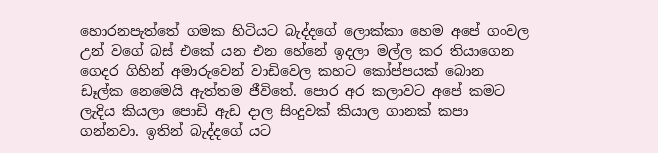හොරනපැත්තේ ගමක හිටියට බැද්දගේ ලොක්කා හෙම අපේ ගංවල උන් වගේ බස් එකේ යන එන හේනේ ඉදලා මල්ල කර තියාගෙන ගෙදර ගිහින් අමාරුවෙන් වාඩිවෙල කහට කෝප්පයක් බොන ඩෑල්ක නෙමෙයි ඇත්තම ජීවිතේ. පොර අර කලාවට අපේ කමට ලැදිය කියලා පොඩි ඇඩ දාල සිංදුවක් කියාල ගානක් කපා ගන්නවා. ඉතින් බැද්දගේ යට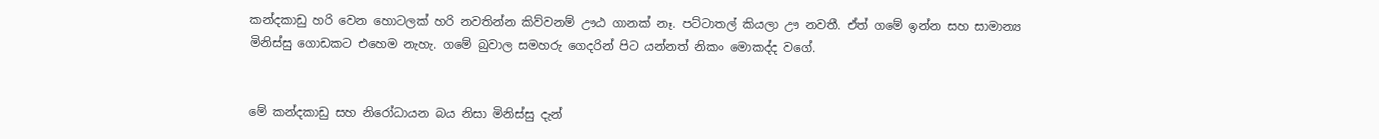කන්දකාඩු හරි වෙන හොටලක් හරි නවතින්න කිව්වනම් ඌඨ ගානක් නෑ. පට්ටාතල් කියලා ඌ නවතී. ඒත් ගමේ ඉන්න සහ සාමාන්‍ය මිනිස්සු ගොඩකට එහෙම නැහැ. ගමේ බුවාල සමහරු ගෙදරින් පිට යන්නත් නිකං මොකද්ද වගේ.


මේ කන්දකාඩු සහ නිරෝධායන බය නිසා මිනිස්සු දැන්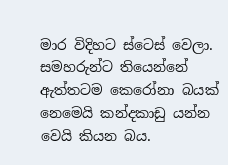මාර විදිහට ස්ටෙස් වෙලා. සමහරුන්ට තියෙන්නේ ඇත්තටම කෙරෝනා බයක් නෙමෙයි කන්දකාඩු යන්න වෙයි කියන බය.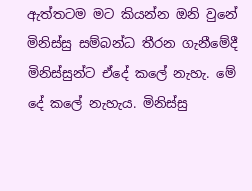ඇත්තටම මට කියන්න ඔනි වුනේ මිනිස්සු සම්බන්ධ තීරන ගැනීමේදී මිනිස්සුන්ට ඒදේ කලේ නැහැ. මේ දේ කලේ නැහැය. මිනිස්සු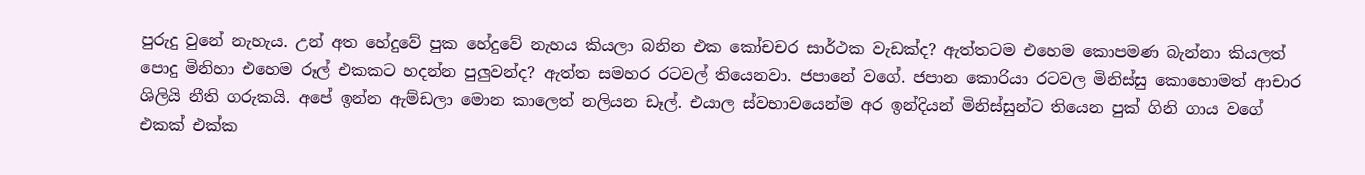පුරුදු වුනේ නැහැය. උන් අත හේදුවේ පුක හේදුවේ නැහය කියලා බනින එක කෝචචර සාර්ථක වැඩක්ද? ඇත්තටම එහෙම කොපමණ බැන්නා කියලත් පොදු මිනිහා එහෙම රූල් එකකට හදන්න පුලුවන්ද? ඇත්ත සමහර රටවල් තියෙනවා. ජපානේ වගේ. ජපාන කොරියා රටවල මිනිස්සු කොහොමත් ආචාර ශිලියි නීති ගරුකයි. අපේ ඉන්න ඇම්ඩලා මොන කාලෙත් නලියන ඩෑල්. එයාල ස්වභාවයෙන්ම අර ඉන්දියන් මිනිස්සුන්ට තියෙන පුක් ගිනි ගාය වගේ එකක් එක්ක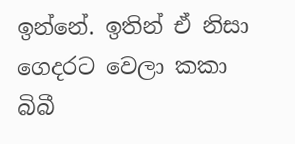ඉන්නේ. ඉතින් ඒ නිසා ගෙදරට වෙලා කකා බිබී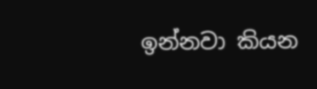ඉන්නවා කියන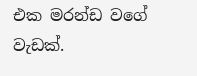එක මරන්ඩ වගේ වැඩක්.